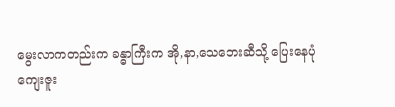မွေးလာကတည်းက ခန္ဓာကြီးက အို,နာ,သေဘေးဆီသို့ ပြေးနေပုံ
ကျေးဇူး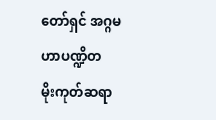တော်ရှင် အဂ္ဂမဟာပဏ္ဍိတ
မိုးကုတ်ဆရာ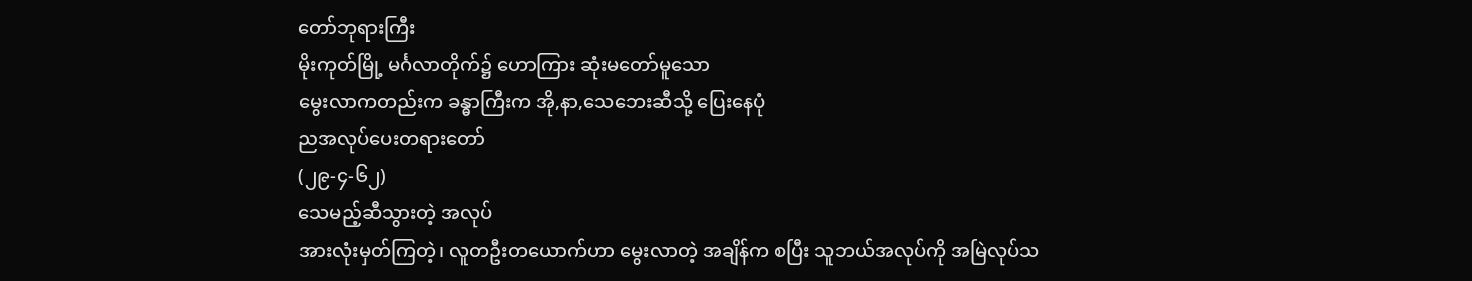တော်ဘုရားကြီး
မိုးကုတ်မြို့ မင်္ဂလာတိုက်၌ ဟောကြား ဆုံးမတော်မူသော
မွေးလာကတည်းက ခန္ဓာကြီးက အို,နာ,သေဘေးဆီသို့ ပြေးနေပုံ
ညအလုပ်ပေးတရားတော်
(၂၉-၄-၆၂)
သေမည့်ဆီသွားတဲ့ အလုပ်
အားလုံးမှတ်ကြတဲ့၊ လူတဦးတယောက်ဟာ မွေးလာတဲ့ အချိန်က စပြီး သူဘယ်အလုပ်ကို အမြဲလုပ်သ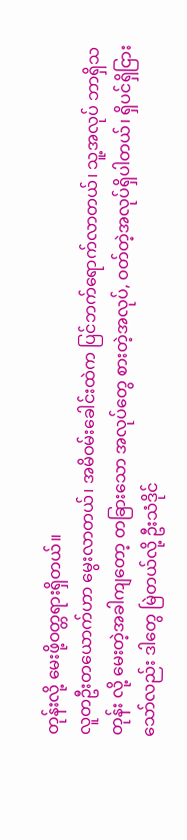တုန်းလို့ မေးဖို့ဝတ္တရားရှိတယ်။
လူတဦးတယောက်ဟာ မွေးလာတယ်၊ အမိဝမ်းခေါင်းထဲက ပြင်ဘက်ရောက်လာတယ်၊ သူ့အလုပ် ဘာရှိသတုန်း လို့ မေးတဲ့အခါကျတော့ တခြားသော အလုပ်တွေ စားတဲ့အလုပ်, ဝတ်တဲ့အလုပ်ရှိပါတယ်၊ ရှိပင်ရှိငြားသော်လည်း ဒါတွေ မြဲတယ်လို့ ဦးသံဒိုင်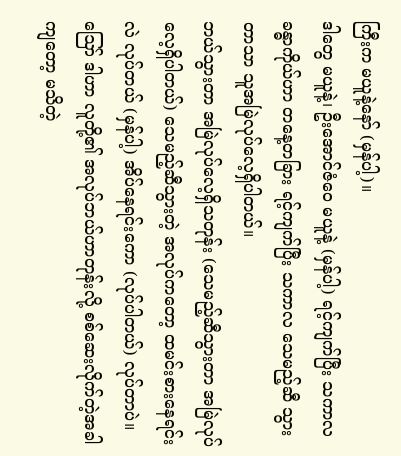ကြီးက မယူနဲ့နော် (မှန်ပါ့)။
ဒါတွေ မယူနဲ့၊ ဦးအောင်ဇံဝေ မယူနဲ့ (မှန်ပါ့) ရင့်ကျက်ပြီး သကာလ ခန္ဓာကိုယ်ဟာ တနေ့တခြား ရင့်ကျက်ပြီး သကာလ သေမည့်ဆီ သွားတာသာ သူအမြဲလုပ်လေ့ရှိပါတယ်။
ဘယ်သွားတာ အမြဲလုပ်လေ့ရှိသတုန်း (သေမည့်ဆီသွားတာ အမြဲလုပ်လေ့ရှိပါတယ်) သေမည့်ဆီသွားတဲ့ အလုပ်ကတော့ ထမင်းစားနေရင်းလဲ လုပ်တယ် (မှန်ပါ့) အိပ်နေရင်းကော (လုပ်ပါတယ်) လုပ်တာပဲ။
ဪ ဒါဟာ လူတို့၏ အလုပ်ဘယ်ဟာတုန်းလို့ စစ်ဆေးလိုက်တဲ့အခါကျတော့ မသိတဲ့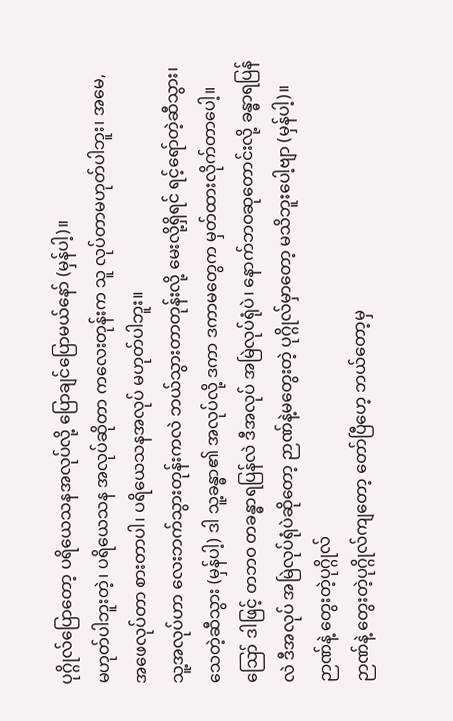ပုဂ္ဂိုလ်ပြောတော့ ပရိယေသနအလုပ်လို့ ပြောချင်ပြောမယ်နော် (မှန်ပါ့)။
မဟုတ်ပါဘူးတဲ့၊ ပရိယေသန အလုပ်ဆိုတာ ကလေးတုန်းက သူ လုပ်တာမဟုတ်ပါဘူး၊ အမေ, အဖေလုပ်တာ စားတာပါ၊ ပရိယေသနအလုပ် မဟုတ်ပါဘူး။
သူ့အလုပ်ဟာ လေးဘက်သွားတုန်းကလဲ ဘယ်သွားတာတုန်းလို့ မေးလို့ရှိရင် ရင့်ရော်တဲ့ဆီသွား၊ သေတဲ့ဆီသွား (မှန်ပါ့) ဒါ သူ့ခန္ဓာ၏ အလုပ်လို့ ဒကာ ဒကာမတွေက မှတ်ထားလိုက်တာပေါ့။
ဪ ဒါဖြင့် တဘဝ တခန္ဓာရပြန်လဲ ဒီအလုပ် အမြဲလုပ်ရုံပဲ၊ နောက်ဘဝဆုတောင်းလို့ ခန္ဓာရပြန်လဲ ဒီအလုပ် အမြဲလုပ်ရုံပဲဆိုတော့ ဉာဏ်နဲ့မတွေးတဲ့ ပုဂ္ဂိုလ်မှာတော့ မသိဘူးပေါ့ဗျာ (မှန်ပါ့)။
ဉာဏ်နဲ့ တွေးတဲ့ပုဂ္ဂိုလ်
ဉာဏ်နဲ့ တွေးတဲ့ပုဂ္ဂိုလ်ကျတော့ တော်ပြီဟေ့ ဘယ်တော့မှ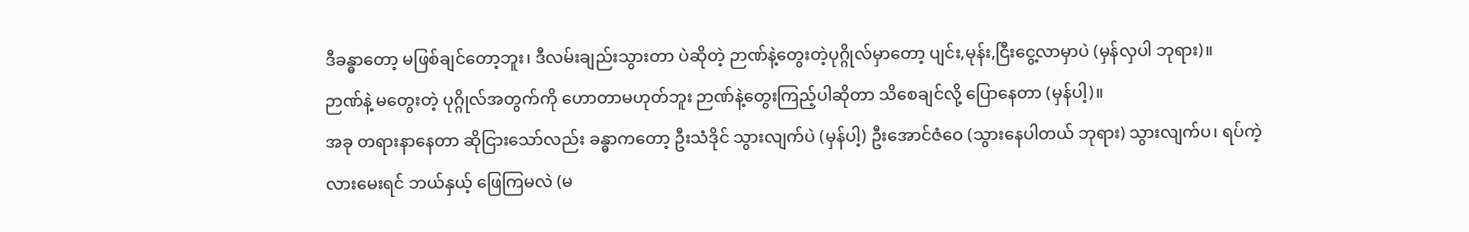ဒီခန္ဓာတော့ မဖြစ်ချင်တော့ဘူး၊ ဒီလမ်းချည်းသွားတာ ပဲဆိုတဲ့ ဉာဏ်နဲ့တွေးတဲ့ပုဂ္ဂိုလ်မှာတော့ ပျင်း,မုန်း,ငြီးငွေ့လာမှာပဲ (မှန်လှပါ ဘုရား)။
ဉာဏ်နဲ့ မတွေးတဲ့ ပုဂ္ဂိုလ်အတွက်ကို ဟောတာမဟုတ်ဘူး ဉာဏ်နဲ့တွေးကြည့်ပါဆိုတာ သိစေချင်လို့ ပြောနေတာ (မှန်ပါ့)။
အခု တရားနာနေတာ ဆိုငြားသော်လည်း ခန္ဓာကတော့ ဦးသံဒိုင် သွားလျက်ပဲ (မှန်ပါ့) ဦးအောင်ဇံဝေ (သွားနေပါတယ် ဘုရား) သွားလျက်ပ၊ ရပ်ကဲ့လားမေးရင် ဘယ်နှယ့် ဖြေကြမလဲ (မ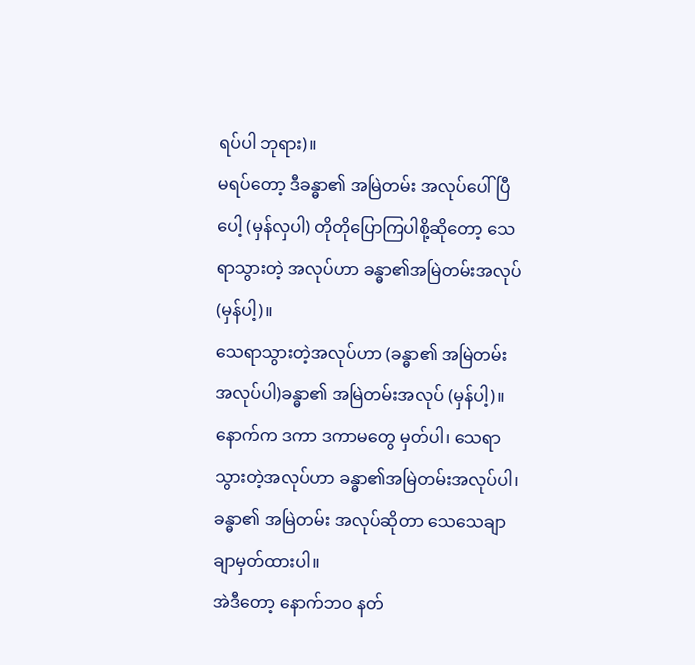ရပ်ပါ ဘုရား)။
မရပ်တော့ ဒီခန္ဓာ၏ အမြဲတမ်း အလုပ်ပေါ်ပြီပေါ့ (မှန်လှပါ) တိုတိုပြောကြပါစို့ဆိုတော့ သေရာသွားတဲ့ အလုပ်ဟာ ခန္ဓာ၏အမြဲတမ်းအလုပ် (မှန်ပါ့)။
သေရာသွားတဲ့အလုပ်ဟာ (ခန္ဓာ၏ အမြဲတမ်းအလုပ်ပါ)ခန္ဓာ၏ အမြဲတမ်းအလုပ် (မှန်ပါ့)။
နောက်က ဒကာ ဒကာမတွေ မှတ်ပါ၊ သေရာသွားတဲ့အလုပ်ဟာ ခန္ဓာ၏အမြဲတမ်းအလုပ်ပါ၊ ခန္ဓာ၏ အမြဲတမ်း အလုပ်ဆိုတာ သေသေချာချာမှတ်ထားပါ။
အဲဒီတော့ နောက်ဘဝ နတ်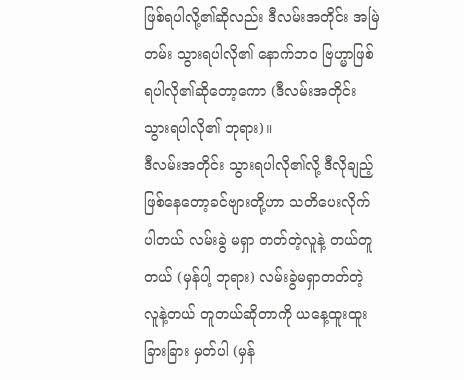ဖြစ်ရပါလို့၏ဆိုလည်း ဒီလမ်းအတိုင်း အမြဲတမ်း သွားရပါလို၏ နောက်ဘဝ ဗြဟ္မာဖြစ်ရပါလို၏ဆိုတော့ကော (ဒီလမ်းအတိုင်း သွားရပါလို၏ ဘုရား)။
ဒီလမ်းအတိုင်း သွားရပါလို၏လို့ ဒီလိုချည့် ဖြစ်နေတော့ခင်ဗျားတို့ဟာ သတိပေးလိုက်ပါတယ် လမ်းခွဲ မရှာ တတ်တဲ့လူနဲ့ တယ်တူတယ် (မှန်ပါ့ ဘုရား) လမ်းခွဲမရှာတတ်တဲ့ လူနဲ့တယ် တူတယ်ဆိုတာကို ယနေ့ထူးထူးခြားခြား မှတ်ပါ (မှန်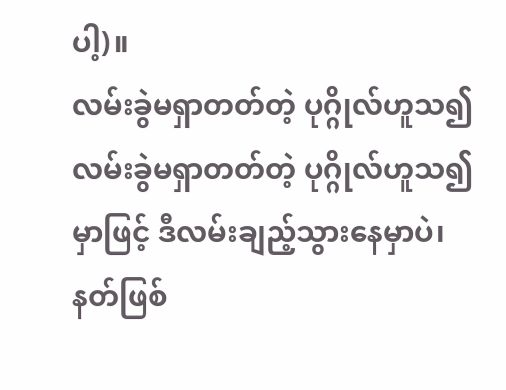ပါ့)။
လမ်းခွဲမရှာတတ်တဲ့ ပုဂ္ဂိုလ်ဟူသ၍
လမ်းခွဲမရှာတတ်တဲ့ ပုဂ္ဂိုလ်ဟူသ၍မှာဖြင့် ဒီလမ်းချည့်သွားနေမှာပဲ၊ နတ်ဖြစ်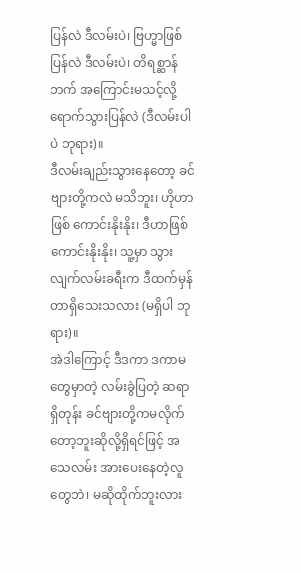ပြန်လဲ ဒီလမ်းပဲ၊ ဗြဟ္မာဖြစ်ပြန်လဲ ဒီလမ်းပဲ၊ တိရစ္ဆာန်ဘက် အကြောင်းမသင့်လို့ ရောက်သွားပြန်လဲ (ဒီလမ်းပါပဲ ဘုရား)။
ဒီလမ်းချည်းသွားနေတော့ ခင်ဗျားတို့ကလဲ မသိဘူး၊ ဟိုဟာဖြစ် ကောင်းနိုးနိုး၊ ဒီဟာဖြစ် ကောင်းနိုးနိုး၊ သူ့မှာ သွားလျက်လမ်းခရီးက ဒီထက်မှန်တာရှိသေးသလား (မရှိပါ ဘုရား)။
အဲဒါကြောင့် ဒီဒကာ ဒကာမတွေမှာတဲ့ လမ်းခွဲပြတဲ့ ဆရာရှိတုန်း ခင်ဗျားတို့ကမလိုက်တော့ဘူးဆိုလို့ရှိရင်ဖြင့် အသေလမ်း အားပေးနေတဲ့လူတွေဘဲ၊ မဆိုထိုက်ဘူးလား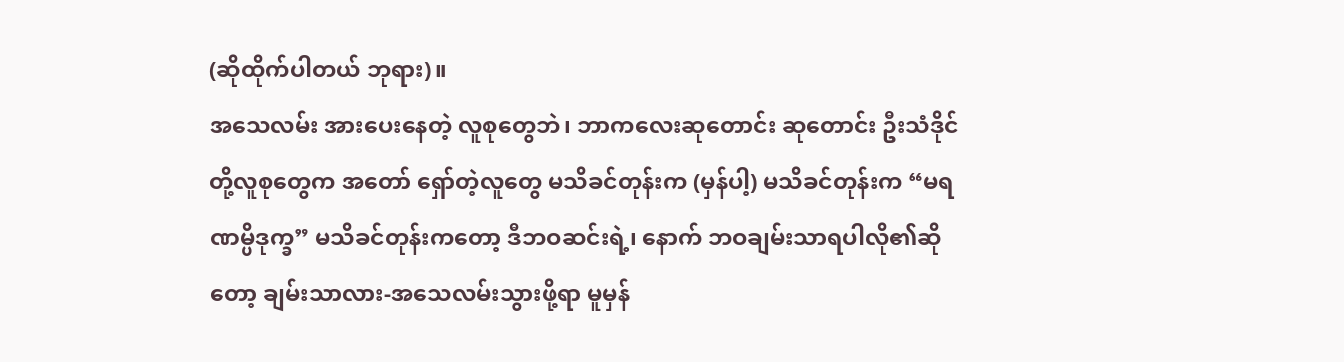(ဆိုထိုက်ပါတယ် ဘုရား)။
အသေလမ်း အားပေးနေတဲ့ လူစုတွေဘဲ၊ ဘာကလေးဆုတောင်း ဆုတောင်း ဦးသံဒိုင်တို့လူစုတွေက အတော် ရှော်တဲ့လူတွေ မသိခင်တုန်းက (မှန်ပါ့) မသိခင်တုန်းက “မရဏမ္ပိဒုက္ခ” မသိခင်တုန်းကတော့ ဒီဘဝဆင်းရဲ့၊ နောက် ဘဝချမ်းသာရပါလို၏ဆိုတော့ ချမ်းသာလား-အသေလမ်းသွားဖို့ရာ မူမှန်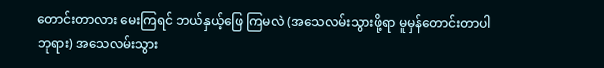တောင်းတာလား မေးကြရင် ဘယ်နှယ့်ဖြေ ကြမလဲ (အသေလမ်းသွားဖို့ရာ မူမှန်တောင်းတာပါ ဘုရား) အသေလမ်းသွား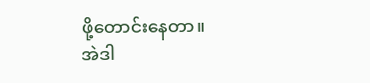ဖို့တောင်းနေတာ။
အဲဒါ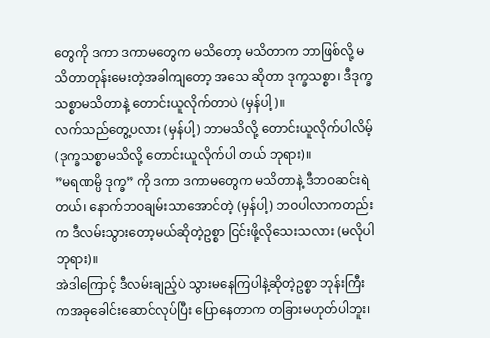တွေကို ဒကာ ဒကာမတွေက မသိတော့ မသိတာက ဘာဖြစ်လို့ မသိတာတုန်းမေးတဲ့အခါကျတော့ အသေ ဆိုတာ ဒုက္ခသစ္စာ၊ ဒီဒုက္ခသစ္စာမသိတာနဲ့ တောင်းယူလိုက်တာပဲ (မှန်ပါ့)။
လက်သည်တွေ့ပလား (မှန်ပါ့) ဘာမသိလို့ တောင်းယူလိုက်ပါလိမ့် (ဒုက္ခသစ္စာမသိလို့ တောင်းယူလိုက်ပါ တယ် ဘုရား)။
”မရဏမ္ပိ ဒုက္ခ” ကို ဒကာ ဒကာမတွေက မသိတာနဲ့ ဒီဘဝဆင်းရဲတယ်၊ နောက်ဘဝချမ်းသာအောင်တဲ့ (မှန်ပါ့) ဘဝပါလာကတည်းက ဒီလမ်းသွားတော့မယ်ဆိုတဲ့ဥစ္စာ ငြင်းဖို့လိုသေးသလား (မလိုပါ ဘုရား)။
အဲဒါကြောင့် ဒီလမ်းချည့်ပဲ သွားမနေကြပါနဲ့ဆိုတဲ့ဥစ္စာ ဘုန်းကြီးကအခုခေါင်းဆောင်လုပ်ပြီး ပြောနေတာက တခြားမဟုတ်ပါဘူး၊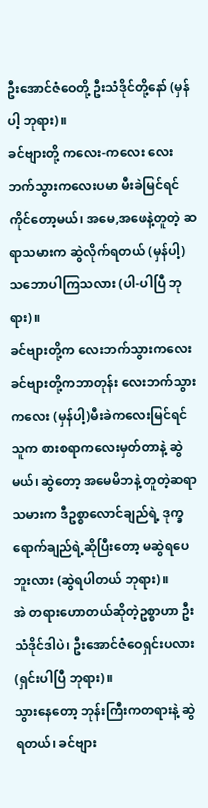ဦးအောင်ဇံဝေတို့ ဦးသံဒိုင်တို့နော် (မှန်ပါ့ ဘုရား)။
ခင်ဗျားတို့ ကလေး-ကလေး လေးဘက်သွားကလေးပမာ မီးခဲမြင်ရင်ကိုင်တော့မယ်၊ အမေ,အဖေနဲ့တူတဲ့ ဆရာသမားက ဆွဲလိုက်ရတယ် (မှန်ပါ့) သဘောပါကြသလား (ပါ-ပါပြီ ဘုရား)။
ခင်ဗျားတို့က လေးဘက်သွားကလေး
ခင်ဗျားတို့ကဘာတုန်း လေးဘက်သွားကလေး (မှန်ပါ့)မီးခဲကလေးမြင်ရင် သူက စားစရာကလေးမှတ်တာနဲ့ ဆွဲမယ်၊ ဆွဲတော့ အမေမိဘနဲ့ တူတဲ့ဆရာသမားက ဒီဥစ္စာလောင်ချည်ရဲ့ ဒုက္ခရောက်ချည်ရဲ့ဆိုပြီးတော့ မဆွဲရပေ ဘူးလား (ဆွဲရပါတယ် ဘုရား)။
အဲ တရားဟောတယ်ဆိုတဲ့ဥစ္စာဟာ ဦးသံဒိုင်ဒါပဲ၊ ဦးအောင်ဇံဝေရှင်းပလား (ရှင်းပါပြီ ဘုရား)။
သွားနေတော့ ဘုန်းကြီးကတရားနဲ့ ဆွဲရတယ်၊ ခင်ဗျား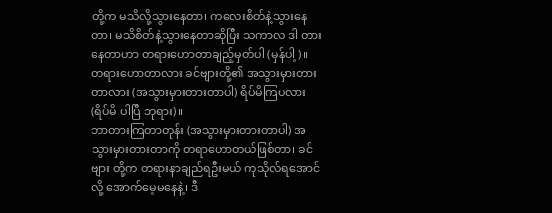တို့က မသိလို့သွားနေတာ၊ ကလေးစိတ်နဲ့သွားနေတာ၊ မသိစိတ်နဲ့သွားနေတာဆိုပြီး သကာလ ဒါ တားနေတာဟာ တရားဟောတာချည့်မှတ်ပါ (မှန်ပါ့)။
တရားဟောတာလား ခင်ဗျားတို့၏ အသွားမှားတားတာလား (အသွားမှားတားတာပါ) ရိပ်မိကြပလား (ရိပ်မိ ပါပြီ ဘုရား)။
ဘာတားကြတာတုန်း (အသွားမှားတားတာပါ) အသွားမှားတားတာကို တရာဟောတယ်ဖြစ်တာ၊ ခင်ဗျား တို့က တရားနာချည်ရဦးမယ် ကုသိုလ်ရအောင်လို့ အောက်မေ့မနေနဲ့၊ ဒီ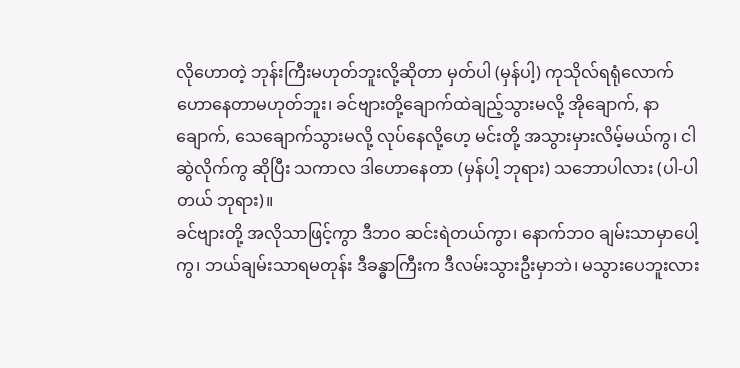လိုဟောတဲ့ ဘုန်းကြီးမဟုတ်ဘူးလို့ဆိုတာ မှတ်ပါ (မှန်ပါ့) ကုသိုလ်ရရုံလောက်ဟောနေတာမဟုတ်ဘူး၊ ခင်ဗျားတို့ချောက်ထဲချည့်သွားမလို့ အိုချောက်, နာချောက်, သေချောက်သွားမလို့ လုပ်နေလို့ဟေ့ မင်းတို့ အသွားမှားလိမ့်မယ်ကွ၊ ငါဆွဲလိုက်ကွ ဆိုပြီး သကာလ ဒါဟောနေတာ (မှန်ပါ့ ဘုရား) သဘောပါလား (ပါ-ပါတယ် ဘုရား)။
ခင်ဗျားတို့ အလိုသာဖြင့်ကွာ ဒီဘဝ ဆင်းရဲတယ်ကွာ၊ နောက်ဘဝ ချမ်းသာမှာပေါ့ကွ၊ ဘယ်ချမ်းသာရမတုန်း ဒီခန္ဓာကြီးက ဒီလမ်းသွားဦးမှာဘဲ၊ မသွားပေဘူးလား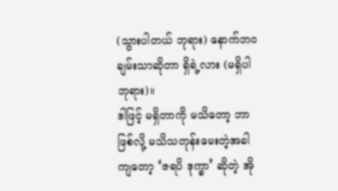(သွားပါတယ် ဘုရား) နောက်ဘဝ ချမ်းသာဆိုတာ ရှိရဲ့လား (မရှိပါ ဘုရား)။
ဒါဖြင့် မရှိတာကို မသိတော့ ဘာဖြစ်လို့ မသိသတုန်းမေးတဲ့အခါကျတော့ ‘ဇရပိ ဒုက္ခာ’ ဆိုတဲ့ အို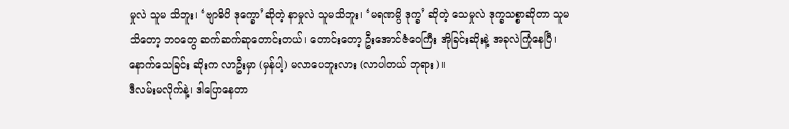မှုလဲ သူမ သိဘူး၊ ‘ဗျာဓိပိ ဒုက္ခော’ဆိုတဲ့ နာမှုလဲ သူမသိဘူး၊ ‘မရဏမ္ပိ ဒုက္ခ’ ဆိုတဲ့ သေမှုလဲ ဒုက္ခသစ္စာဆိုတာ သူမသိတော့ ဘဝတွေ ဆက်ဆက်ဆုတောင်းတယ်၊ တောင်းတော့ ဦးအောင်ဇံဝေကြီး အိုခြင်းဆိုးနဲ့ အခုလဲကြုံနေပြီ၊ နောက်သေခြင်း ဆိုးက လာဦးမှာ (မှန်ပါ့) မလာပေဘူးလား (လာပါတယ် ဘုရား)။
ဒီလမ်းမလိုက်နဲ့၊ ဒါပြောနေတာ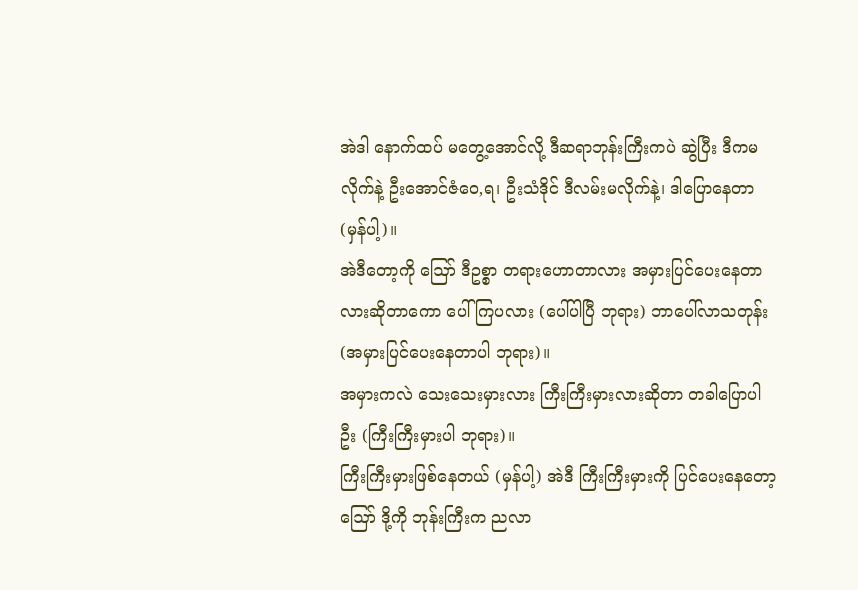အဲဒါ နောက်ထပ် မတွေ့အောင်လို့ ဒီဆရာဘုန်းကြီးကပဲ ဆွဲပြီး ဒီကမလိုက်နဲ့ ဦးအောင်ဇံဝေ,ရ၊ ဦးသံဒိုင် ဒီလမ်းမလိုက်နဲ့၊ ဒါပြောနေတာ (မှန်ပါ့)။
အဲဒီတော့ကို ဪ ဒီဥစ္စာ တရားဟောတာလား အမှားပြင်ပေးနေတာလားဆိုတာကော ပေါ်ကြပလား (ပေါ်ပါပြီ ဘုရား) ဘာပေါ်လာသတုန်း (အမှားပြင်ပေးနေတာပါ ဘုရား)။
အမှားကလဲ သေးသေးမှားလား ကြီးကြီးမှားလားဆိုတာ တခါပြောပါဦး (ကြီးကြီးမှားပါ ဘုရား)။
ကြီးကြီးမှားဖြစ်နေတယ် (မှန်ပါ့) အဲဒီ ကြီးကြီးမှားကို ပြင်ပေးနေတော့ ဪ ဒို့ကို ဘုန်းကြီးက ညလာ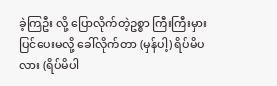ခဲ့ကြဦး လို့ ပြောလိုက်တဲ့ဥစ္စာ ကြီးကြီးမှားပြင်ပေးမလို့ ခေါ်လိုက်တာ (မှန်ပါ့) ရိပ်မိပလား (ရိပ်မိပါ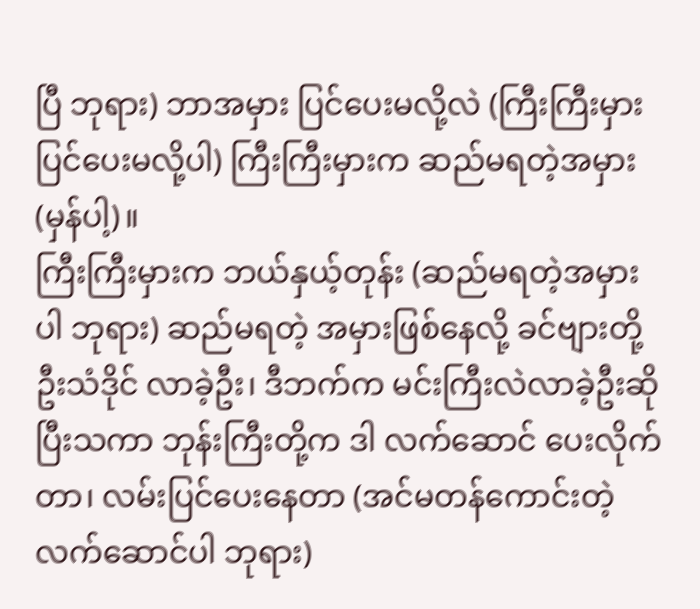ပြီ ဘုရား) ဘာအမှား ပြင်ပေးမလို့လဲ (ကြီးကြီးမှားပြင်ပေးမလို့ပါ) ကြီးကြီးမှားက ဆည်မရတဲ့အမှား (မှန်ပါ့)။
ကြီးကြီးမှားက ဘယ်နှယ့်တုန်း (ဆည်မရတဲ့အမှားပါ ဘုရား) ဆည်မရတဲ့ အမှားဖြစ်နေလို့ ခင်ဗျားတို့ ဦးသံဒိုင် လာခဲ့ဦး၊ ဒီဘက်က မင်းကြီးလဲလာခဲ့ဦးဆိုပြီးသကာ ဘုန်းကြီးတို့က ဒါ လက်ဆောင် ပေးလိုက်တာ၊ လမ်းပြင်ပေးနေတာ (အင်မတန်ကောင်းတဲ့လက်ဆောင်ပါ ဘုရား)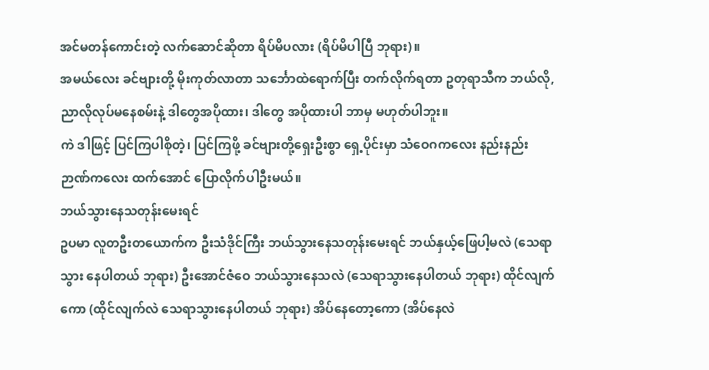အင်မတန်ကောင်းတဲ့ လက်ဆောင်ဆိုတာ ရိပ်မိပလား (ရိပ်မိပါပြီ ဘုရား)။
အမယ်လေး ခင်ဗျားတို့ မိုးကုတ်လာတာ သင်္ဘောထဲရောက်ပြီး တက်လိုက်ရတာ ဥတုရာသီက ဘယ်လို, ညာလိုလုပ်မနေစမ်းနဲ့ ဒါတွေအပိုထား၊ ဒါတွေ အပိုထားပါ ဘာမှ မဟုတ်ပါဘူး။
ကဲ ဒါဖြင့် ပြင်ကြပါစိုတဲ့၊ ပြင်ကြဖို့ ခင်ဗျားတို့ရှေးဦးစွာ ရှေ့ပိုင်းမှာ သံဝေဂကလေး နည်းနည်း ဉာဏ်ကလေး ထက်အောင် ပြောလိုက်ပါဦးမယ်။
ဘယ်သွားနေသတုန်းမေးရင်
ဥပမာ လူတဦးတယောက်က ဦးသံဒိုင်ကြီး ဘယ်သွားနေသတုန်းမေးရင် ဘယ်နှယ့်ဖြေပါ့မလဲ (သေရာသွား နေပါတယ် ဘုရား) ဦးအောင်ဇံဝေ ဘယ်သွားနေသလဲ (သေရာသွားနေပါတယ် ဘုရား) ထိုင်လျက်ကော (ထိုင်လျက်လဲ သေရာသွားနေပါတယ် ဘုရား) အိပ်နေတော့ကော (အိပ်နေလဲ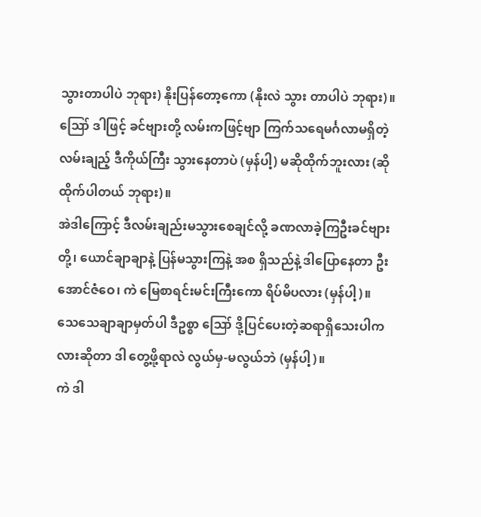သွားတာပါပဲ ဘုရား) နိုးပြန်တော့ကော (နိုးလဲ သွား တာပါပဲ ဘုရား)။
ဪ ဒါဖြင့် ခင်ဗျားတို့ လမ်းကဖြင့်ဗျာ ကြက်သရေမင်္ဂလာမရှိတဲ့လမ်းချည့် ဒီကိုယ်ကြီး သွားနေတာပဲ (မှန်ပါ့) မဆိုထိုက်ဘူးလား (ဆိုထိုက်ပါတယ် ဘုရား)။
အဲဒါကြောင့် ဒီလမ်းချည်းမသွားစေချင်လို့ ခဏလာခဲ့ကြဦးခင်ဗျားတို့၊ ယောင်ချာချာနဲ့ ပြန်မသွားကြနဲ့ အစ ရှိသည်နဲ့ ဒါပြောနေတာ ဦးအောင်ဇံဝေ၊ ကဲ မြေစာရင်းမင်းကြီးကော ရိပ်မိပလား (မှန်ပါ့)။
သေသေချာချာမှတ်ပါ ဒီဥစ္စာ ဪ ဒို့ပြင်ပေးတဲ့ဆရာရှိသေးပါကလားဆိုတာ ဒါ တွေ့ဖို့ရာလဲ လွယ်မှ-မလွယ်ဘဲ (မှန်ပါ့)။
ကဲ ဒါ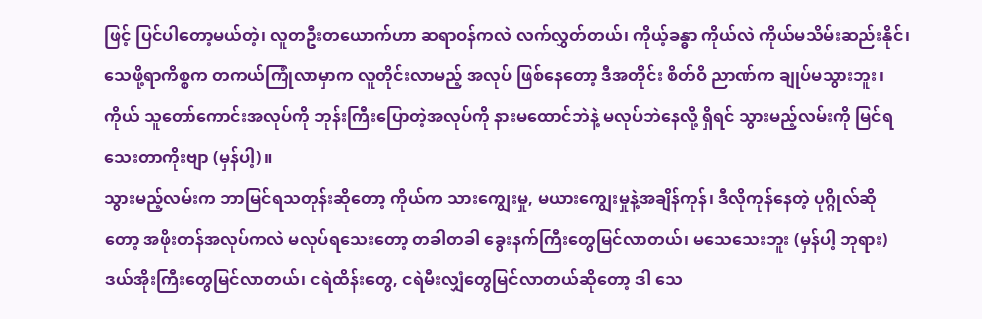ဖြင့် ပြင်ပါတော့မယ်တဲ့၊ လူတဦးတယောက်ဟာ ဆရာဝန်ကလဲ လက်လွှတ်တယ်၊ ကိုယ့်ခန္ဓာ ကိုယ်လဲ ကိုယ်မသိမ်းဆည်းနိုင်၊ သေဖို့ရာကိစ္စက တကယ်ကြုံလာမှာက လူတိုင်းလာမည့် အလုပ် ဖြစ်နေတော့ ဒီအတိုင်း စိတ်ဝိ ညာဏ်က ချုပ်မသွားဘူး၊ ကိုယ် သူတော်ကောင်းအလုပ်ကို ဘုန်းကြီးပြောတဲ့အလုပ်ကို နားမထောင်ဘဲနဲ့ မလုပ်ဘဲနေလို့ ရှိရင် သွားမည့်လမ်းကို မြင်ရသေးတာကိုးဗျာ (မှန်ပါ့)။
သွားမည့်လမ်းက ဘာမြင်ရသတုန်းဆိုတော့ ကိုယ်က သားကျွေးမှု, မယားကျွေးမှုနဲ့အချိန်ကုန်၊ ဒီလိုကုန်နေတဲ့ ပုဂ္ဂိုလ်ဆိုတော့ အဖိုးတန်အလုပ်ကလဲ မလုပ်ရသေးတော့ တခါတခါ ခွေးနက်ကြီးတွေမြင်လာတယ်၊ မသေသေးဘူး (မှန်ပါ့ ဘုရား) ဒယ်အိုးကြီးတွေမြင်လာတယ်၊ ငရဲထိန်းတွေ, ငရဲမီးလျှံတွေမြင်လာတယ်ဆိုတော့ ဒါ သေ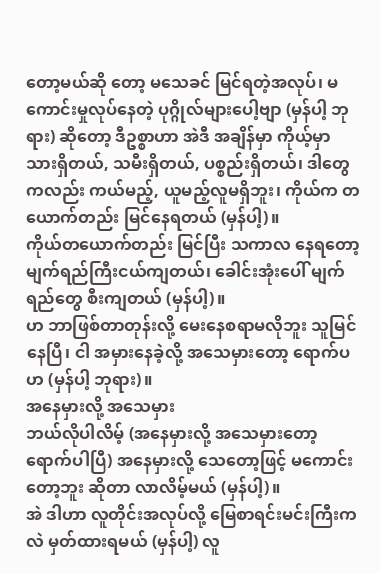တော့မယ်ဆို တော့ မသေခင် မြင်ရတဲ့အလုပ်၊ မကောင်းမှုလုပ်နေတဲ့ ပုဂ္ဂိုလ်များပေါ့ဗျာ (မှန်ပါ့ ဘုရား) ဆိုတော့ ဒီဥစ္စာဟာ အဲဒီ အချိန်မှာ ကိုယ့်မှာ သားရှိတယ်, သမီးရှိတယ်, ပစ္စည်းရှိတယ်၊ ဒါတွေကလည်း ကယ်မည့်, ယူမည့်လူမရှိဘူး၊ ကိုယ်က တယောက်တည်း မြင်နေရတယ် (မှန်ပါ့)။
ကိုယ်တယောက်တည်း မြင်ပြီး သကာလ နေရတော့ မျက်ရည်ကြီးငယ်ကျတယ်၊ ခေါင်းအုံးပေါ် မျက်ရည်တွေ စီးကျတယ် (မှန်ပါ့)။
ဟ ဘာဖြစ်တာတုန်းလို့ မေးနေစရာမလိုဘူး သူမြင်နေပြီ၊ ငါ အမှားနေခဲ့လို့ အသေမှားတော့ ရောက်ပဟ (မှန်ပါ့ ဘုရား)။
အနေမှားလို့ အသေမှား
ဘယ်လိုပါလိမ့် (အနေမှားလို့ အသေမှားတော့ ရောက်ပါပြီ) အနေမှားလို့ သေတော့ဖြင့် မကောင်းတော့ဘူး ဆိုတာ လာလိမ့်မယ် (မှန်ပါ့)။
အဲ ဒါဟာ လူတိုင်းအလုပ်လို့ မြေစာရင်းမင်းကြီးကလဲ မှတ်ထားရမယ် (မှန်ပါ့) လူ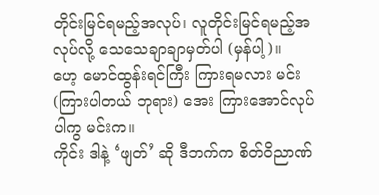တိုင်းမြင်ရမည့်အလုပ်၊ လူတိုင်းမြင်ရမည့်အလုပ်လို့ သေသေချာချာမှတ်ပါ (မှန်ပါ့)။
ဟေ့ မောင်ထွန်းရင်ကြီး ကြားရမလား မင်း (ကြားပါတယ် ဘုရား) အေး ကြားအောင်လုပ်ပါကွ မင်းက။
ကိုင်း ဒါနဲ့ ‘ဖျတ်’ ဆို ဒီဘက်က စိတ်ဝိညာဏ်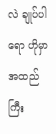လဲ ချုပ်ပါရော ဟိုမှာ အထည်ကြီး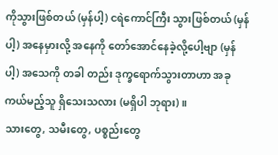ကိုသွားဖြစ်တယ် (မှန်ပါ့) ငရဲကောင်ကြီး သွားဖြစ်တယ် (မှန်ပါ့) အနေမှားလို့ အနေကို တော်အောင်နေခဲ့လို့ပေါ့ဗျာ (မှန်ပါ့) အသေကို တခါ တည်း ဒုက္ခရောက်သွားတာဟာ အခု ကယ်မည့်သူ ရှိသေးသလား (မရှိပါ ဘုရား)။
သားတွေ, သမီးတွေ, ပစ္စည်းတွေ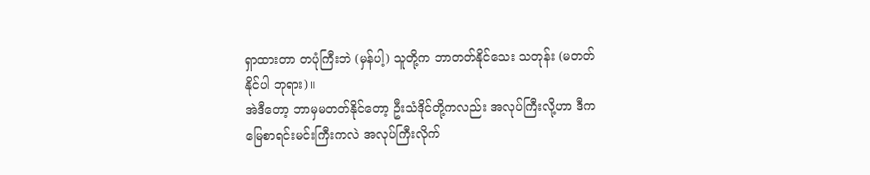ရှာထားတာ တပုံကြီးဘဲ (မှန်ပါ့) သူတို့က ဘာတတ်နိုင်သေး သတုန်း (မတတ် နိုင်ပါ ဘုရား)။
အဲဒီတော့ ဘာမှမတတ်နိုင်တော့ ဦးသံဒိုင်တို့ကလည်း အလုပ်ကြီးလို့ဟာ ဒီက မြေစာရင်းမင်းကြီးကလဲ အလုပ်ကြီးလိုက်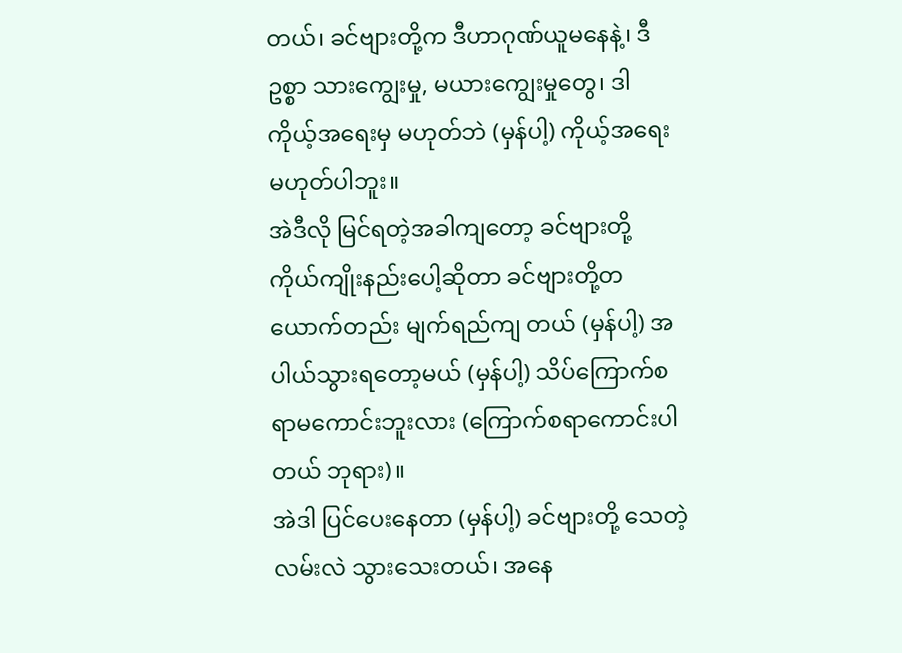တယ်၊ ခင်ဗျားတို့က ဒီဟာဂုဏ်ယူမနေနဲ့၊ ဒီဥစ္စာ သားကျွေးမှု, မယားကျွေးမှုတွေ၊ ဒါ ကိုယ့်အရေးမှ မဟုတ်ဘဲ (မှန်ပါ့) ကိုယ့်အရေးမဟုတ်ပါဘူး။
အဲဒီလို မြင်ရတဲ့အခါကျတော့ ခင်ဗျားတို့ ကိုယ်ကျိုးနည်းပေါ့ဆိုတာ ခင်ဗျားတို့တယောက်တည်း မျက်ရည်ကျ တယ် (မှန်ပါ့) အပါယ်သွားရတော့မယ် (မှန်ပါ့) သိပ်ကြောက်စရာမကောင်းဘူးလား (ကြောက်စရာကောင်းပါတယ် ဘုရား)။
အဲဒါ ပြင်ပေးနေတာ (မှန်ပါ့) ခင်ဗျားတို့ သေတဲ့လမ်းလဲ သွားသေးတယ်၊ အနေ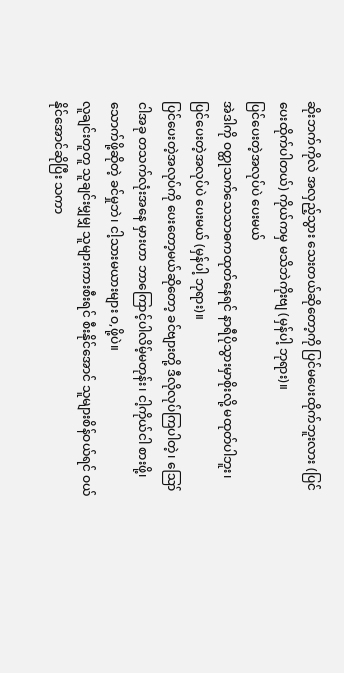ဆိုးဘက်ကိုလဲ အလှည့်သွား သေးတယ်ဆိုတော့ကို ပြင်မပေးထိုက်ဘူးလား (ပြင်ပေးထိုက်ပါတယ်) ကိုယ်ကမှ မသိဘဲကိုးဗျ (မှန်ပါ့ ဘုရား)။
ပြင်ပေးတဲ့အလုပ်ပဲ ပေးမယ်
အဲဒါကို ဝတ္ထုသက်သေသာဓကထုတ်နေရင် နာရီပိုသွားမှာစိုးလို့ မထုတ်ပါဘူး၊ ပြင်ပေးတဲ့အလုပ်ပဲ ပေးမယ် (မှန်ပါ့ ဘုရား)။
ပြင်ပေးတဲ့အလုပ်ကို ပေးတော့မယ်ဆိုတော့ ခင်ဗျားတို့ ဒီလိုလုပ်ကြပါတဲ့၊ ဪ ငါအခု တသက်လုံးအနေ မှားဟာ ဘာကြောင့်ပါလိမ့်မတုန်း၊ ငါ့ကိုယ်ငါ စားဖို့၊ သောက်ဖို့ဆိုတဲ့ ခင်မှုဘဲ၊ ငါ့သားမယားများ ဝ,ဖို့ပဲ။
လူချင်းတူတူ သူချင်းမျှမျှ သူများကားစီးရင် စီးနိုင်အောင် သူများစိန်ဝယ်ရင် ဝယ်နိုင်အောင်ဆိုပြီး သကာ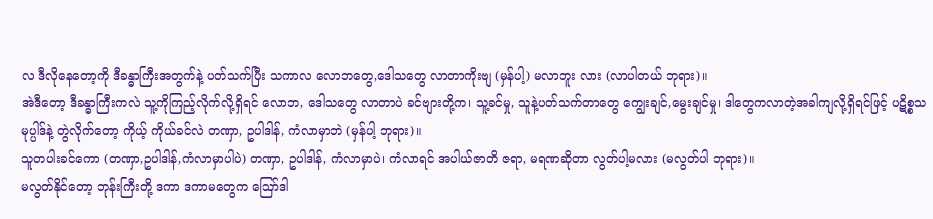လ ဒီလိုနေတော့ကို ဒီခန္ဓာကြီးအတွက်နဲ့ ပတ်သက်ပြီး သကာလ လောဘတွေ,ဒေါသတွေ လာတာကိုးဗျ (မှန်ပါ့) မလာဘူး လား (လာပါတယ် ဘုရား)။
အဲဒီတော့ ဒီခန္ဓာကြီးကလဲ သူ့ကိုကြည့်လိုက်လို့ရှိရင် လောဘ, ဒေါသတွေ လာတာပဲ ခင်ဗျားတို့က၊ သူ့ခင်မှု, သူနဲ့ပတ်သက်တာတွေ ကျွေးချင်,မွေးချင်မှု၊ ဒါတွေကလာတဲ့အခါကျလို့ရှိရင်ဖြင့် ပဋိစ္စသမုပ္ပါဒ်နဲ့ တွဲလိုက်တော့ ကိုယ့် ကိုယ်ခင်လဲ တဏှာ, ဥပါဒါန်, ကံလာမှာဘဲ (မှန်ပါ့ ဘုရား)။
သူတပါးခင်ကော (တဏှာ,ဥပါဒါန်,ကံလာမှာပါပဲ) တဏှာ, ဥပါဒါန်, ကံလာမှာပဲ၊ ကံလာရင် အပါယ်ဇာတိ ဇရာ, မရဏဆိုတာ လွတ်ပါ့မလား (မလွတ်ပါ ဘုရား)။
မလွတ်နိုင်တော့ ဘုန်းကြီးတို့ ဒကာ ဒကာမတွေက ဪဒါ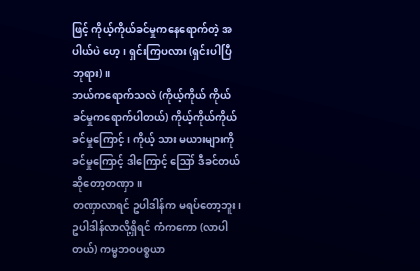ဖြင့် ကိုယ့်ကိုယ်ခင်မှုကနေရောက်တဲ့ အပါယ်ပဲ ဟေ့၊ ရှင်းကြပလား (ရှင်းပါပြီ ဘုရား)။
ဘယ်ကရောက်သလဲ (ကိုယ့်ကိုယ် ကိုယ်ခင်မှုကရောက်ပါတယ်) ကိုယ့်ကိုယ်ကိုယ်ခင်မှုကြောင့်၊ ကိုယ့် သား မယားများကို ခင်မှုကြောင့် ဒါကြောင့် ဪ ဒီခင်တယ်ဆိုတော့တဏှာ။
တဏှာလာရင် ဥပါဒါန်က မရပ်တော့ဘူး၊ ဥပါဒါန်လာလို့ရှိရင် ကံကကော (လာပါတယ်) ကမ္မဘဝပစ္စယာ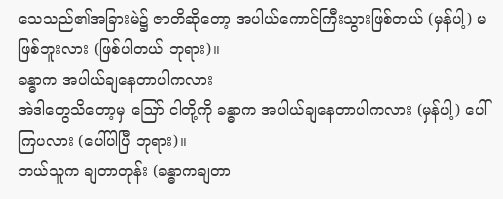သေသည်၏အခြားမဲ၌ ဇာတိဆိုတော့ အပါယ်ကောင်ကြီးသွားဖြစ်တယ် (မှန်ပါ့) မဖြစ်ဘူးလား (ဖြစ်ပါတယ် ဘုရား)။
ခန္ဓာက အပါယ်ချနေတာပါကလား
အဲဒါတွေသိတော့မှ ဪ ငါတို့ကို ခန္ဓာက အပါယ်ချနေတာပါကလား (မှန်ပါ့) ပေါ်ကြပလား (ပေါ်ပါပြီ ဘုရား)။
ဘယ်သူက ချတာတုန်း (ခန္ဓာကချတာ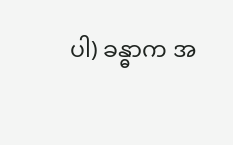ပါ) ခန္ဓာက အ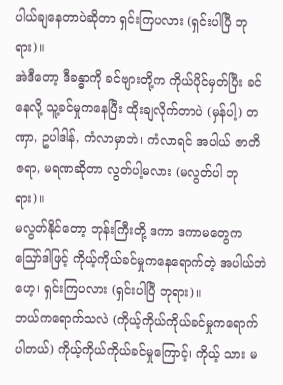ပါယ်ချနေတာပဲဆိုတာ ရှင်းကြပလား (ရှင်းပါပြီ ဘုရား)။
အဲဒီတော့ ဒီခန္ဓာကို ခင်ဗျားတို့က ကိုယ်ပိုင်မှတ်ပြီး ခင်နေလို့ သူ့ခင်မှုကနေပြီး ထိုးချလိုက်တာပဲ (မှန်ပါ့) တဏှာ, ဥပါဒါန်, ကံလာမှာဘဲ၊ ကံလာရင် အပါယ် ဇာတိဇရာ, မရဏဆိုတာ လွတ်ပါ့မလား (မလွတ်ပါ ဘုရား)။
မလွတ်နိုင်တော့ ဘုန်းကြီးတို့ ဒကာ ဒကာမတွေက ဪဒါဖြင့် ကိုယ့်ကိုယ်ခင်မှုကနေရောက်တဲ့ အပါယ်ဘဲ ဟေ့၊ ရှင်းကြပလား (ရှင်းပါပြီ ဘုရား)။
ဘယ်ကရောက်သလဲ (ကိုယ့်ကိုယ်ကိုယ်ခင်မှုကရောက်ပါတယ်) ကိုယ့်ကိုယ်ကိုယ်ခင်မှုကြောင့်၊ ကိုယ့် သား မ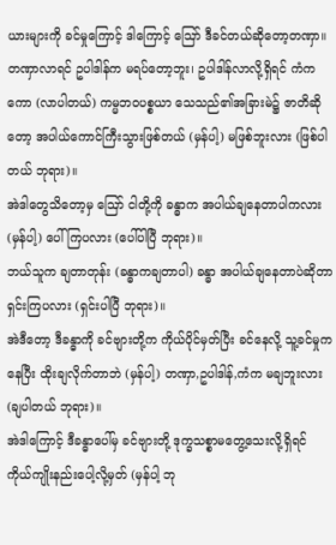ယားများကို ခင်မှုကြောင့် ဒါကြောင့် ဪ ဒီခင်တယ်ဆိုတော့တဏှာ။
တဏှာလာရင် ဥပါဒါန်က မရပ်တော့ဘူး၊ ဥပါဒါန်လာလို့ရှိရင် ကံကကော (လာပါတယ်) ကမ္မဘဝပစ္စယာ သေသည်၏အခြားမဲ၌ ဇာတိဆိုတော့ အပါယ်ကောင်ကြီးသွားဖြစ်တယ် (မှန်ပါ့) မဖြစ်ဘူးလား (ဖြစ်ပါတယ် ဘုရား)။
အဲဒါတွေသိတော့မှ ဪ ငါတို့ကို ခန္ဓာက အပါယ်ချနေတာပါကလား (မှန်ပါ့) ပေါ်ကြပလား (ပေါ်ပါပြီ ဘုရား)။
ဘယ်သူက ချတာတုန်း (ခန္ဓာကချတာပါ) ခန္ဓာ အပါယ်ချနေတာပဲဆိုတာ ရှင်းကြပလား (ရှင်းပါပြီ ဘုရား)။
အဲဒီတော့ ဒီခန္ဓာကို ခင်ဗျားတို့က ကိုယ်ပိုင်မှတ်ပြီး ခင်နေလို့ သူ့ခင်မှုကနေပြီး ထိုးချလိုက်တာဘဲ (မှန်ပါ့) တဏှာ,ဥပါဒါန်,ကံက မချဘူးလား (ချပါတယ် ဘုရား)။
အဲဒါကြောင့် ဒီခန္ဓာပေါ်မှ ခင်ဗျားတို့ ဒုက္ခသစ္စာမတွေ့သေးလို့ရှိရင် ကိုယ်ကျိုးနည်းပေါ့လို့မှတ် (မှန်ပါ့ ဘု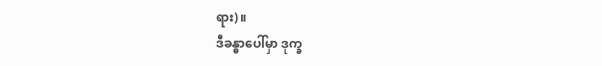ရား)။
ဒီခန္ဓာပေါ်မှာ ဒုက္ခ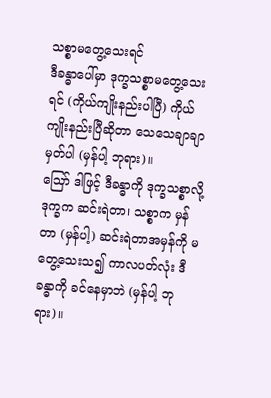သစ္စာမတွေ့သေးရင်
ဒီခန္ဓာပေါ်မှာ ဒုက္ခသစ္စာမတွေ့သေးရင် (ကိုယ်ကျိုးနည်းပါပြီ) ကိုယ်ကျိုးနည်းပြီဆိုတာ သေသေချာချာ မှတ်ပါ (မှန်ပါ့ ဘုရား)။
ဪ ဒါဖြင့် ဒီခန္ဓာကို ဒုက္ခသစ္စာလို့ ဒုက္ခက ဆင်းရဲတာ၊ သစ္စာက မှန်တာ (မှန်ပါ့) ဆင်းရဲတာအမှန်ကို မတွေ့သေးသ၍ ကာလပတ်လုံး ဒီခန္ဓာကို ခင်နေမှာဘဲ (မှန်ပါ့ ဘုရား)။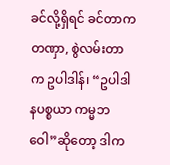ခင်လို့ရှိရင် ခင်တာကတဏှာ, စွဲလမ်းတာက ဥပါဒါန်၊ “ဥပါဒါနပစ္စယာ ကမ္မဘဝေါ”ဆိုတော့ ဒါက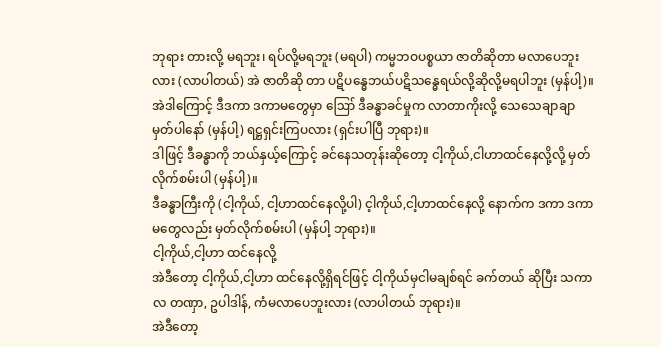ဘုရား တားလို့ မရဘူး၊ ရပ်လို့မရဘူး (မရပါ) ကမ္မဘဝပစ္စယာ ဇာတိဆိုတာ မလာပေဘူးလား (လာပါတယ်) အဲ ဇာတိဆို တာ ပဋိပန္ဓေဘယ်ပဋိသန္ဓေရယ်လို့ဆိုလို့မရပါဘူး (မှန်ပါ့)။
အဲဒါကြောင့် ဒီဒကာ ဒကာမတွေမှာ ဪ ဒီခန္ဓာခင်မှုက လာတာကိုးလို့ သေသေချာချာ မှတ်ပါနော် (မှန်ပါ့) ရဋ္ဌရှင်းကြပလား (ရှင်းပါပြီ ဘုရား)။
ဒါဖြင့် ဒီခန္ဓာကို ဘယ်နှယ့်ကြောင့် ခင်နေသတုန်းဆိုတော့ ငါ့ကိုယ်,ငါဟာထင်နေလို့လို့ မှတ်လိုက်စမ်းပါ (မှန်ပါ့)။
ဒီခန္ဓာကြီးကို (ငါ့ကိုယ်, ငါ့ဟာထင်နေလို့ပါ) င့ါကိုယ်,ငါ့ဟာထင်နေလို့ နောက်က ဒကာ ဒကာမတွေလည်း မှတ်လိုက်စမ်းပါ (မှန်ပါ့ ဘုရား)။
ငါ့ကိုယ်,ငါ့ဟာ ထင်နေလို့
အဲဒီတော့ ငါ့ကိုယ်,ငါ့ဟာ ထင်နေလို့ရှိရင်ဖြင့် ငါ့ကိုယ်မှငါမချစ်ရင် ခက်တယ် ဆိုပြီး သကာလ တဏှာ, ဥပါဒါန်, ကံမလာပေဘူးလား (လာပါတယ် ဘုရား)။
အဲဒီတော့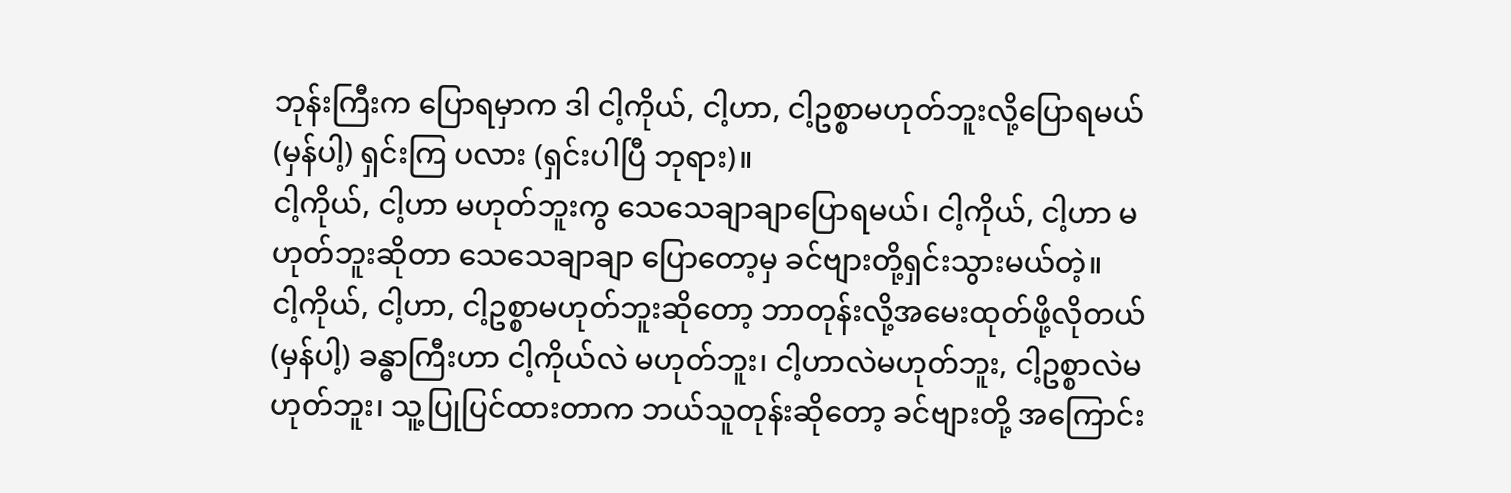ဘုန်းကြီးက ပြောရမှာက ဒါ ငါ့ကိုယ်, ငါ့ဟာ, ငါ့ဥစ္စာမဟုတ်ဘူးလို့ပြောရမယ် (မှန်ပါ့) ရှင်းကြ ပလား (ရှင်းပါပြီ ဘုရား)။
ငါ့ကိုယ်, ငါ့ဟာ မဟုတ်ဘူးကွ သေသေချာချာပြောရမယ်၊ ငါ့ကိုယ်, ငါ့ဟာ မဟုတ်ဘူးဆိုတာ သေသေချာချာ ပြောတော့မှ ခင်ဗျားတို့ရှင်းသွားမယ်တဲ့။
ငါ့ကိုယ်, ငါ့ဟာ, ငါ့ဥစ္စာမဟုတ်ဘူးဆိုတော့ ဘာတုန်းလို့အမေးထုတ်ဖို့လိုတယ် (မှန်ပါ့) ခန္ဓာကြီးဟာ ငါ့ကိုယ်လဲ မဟုတ်ဘူး၊ ငါ့ဟာလဲမဟုတ်ဘူး, ငါ့ဥစ္စာလဲမဟုတ်ဘူး၊ သူ့ပြုပြင်ထားတာက ဘယ်သူတုန်းဆိုတော့ ခင်ဗျားတို့ အကြောင်း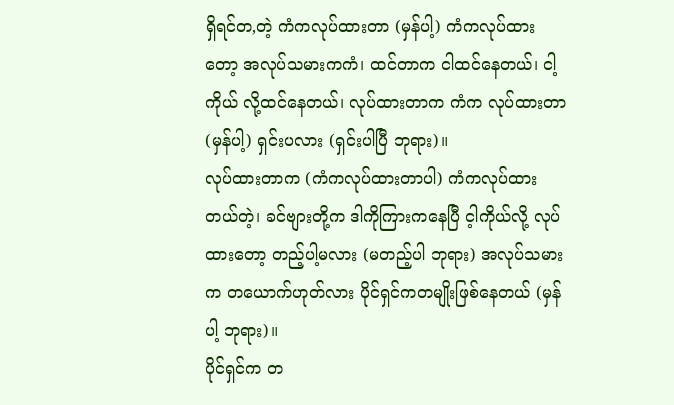ရှိရင်တ,တဲ့ ကံကလုပ်ထားတာ (မှန်ပါ့) ကံကလုပ်ထားတော့ အလုပ်သမားကကံ၊ ထင်တာက ငါထင်နေတယ်၊ ငါ့ကိုယ် လို့ထင်နေတယ်၊ လုပ်ထားတာက ကံက လုပ်ထားတာ (မှန်ပါ့) ရှင်းပလား (ရှင်းပါပြီ ဘုရား)။
လုပ်ထားတာက (ကံကလုပ်ထားတာပါ) ကံကလုပ်ထားတယ်တဲ့၊ ခင်ဗျားတို့က ဒါကိုကြားကနေပြီ င့ါကိုယ်လို့ လုပ်ထားတော့ တည့်ပါ့မလား (မတည့်ပါ ဘုရား) အလုပ်သမားက တယောက်ဟုတ်လား ပိုင်ရှင်ကတမျိုးဖြစ်နေတယ် (မှန်ပါ့ ဘုရား)။
ပိုင်ရှင်က တ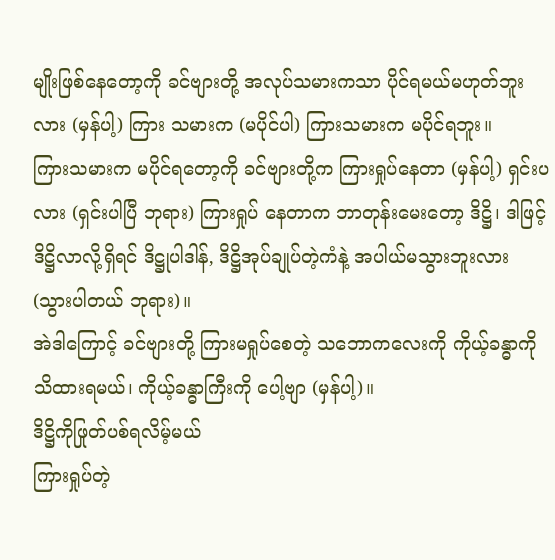မျိုးဖြစ်နေတော့ကို ခင်ဗျားတို့ အလုပ်သမားကသာ ပိုင်ရမယ်မဟုတ်ဘူးလား (မှန်ပါ့) ကြား သမားက (မပိုင်ပါ) ကြားသမားက မပိုင်ရဘူး။
ကြားသမားက မပိုင်ရတော့ကို ခင်ဗျားတို့က ကြားရှုပ်နေတာ (မှန်ပါ့) ရှင်းပလား (ရှင်းပါပြီ ဘုရား) ကြားရှုပ် နေတာက ဘာတုန်းမေးတော့ ဒိဋ္ဌိ၊ ဒါဖြင့် ဒိဋ္ဌိလာလို့ရှိရင် ဒိဋ္ဌုပါဒါန်, ဒိဋ္ဌိအုပ်ချုပ်တဲ့ကံနဲ့ အပါယ်မသွားဘူးလား (သွားပါတယ် ဘုရား)။
အဲဒါကြောင့် ခင်ဗျားတို့ ကြားမရှုပ်စေတဲ့ သဘောကလေးကို ကိုယ့်ခန္ဓာကို သိထားရမယ်၊ ကိုယ့်ခန္ဓာကြီးကို ပေါ့ဗျာ (မှန်ပါ့)။
ဒိဋ္ဌိကိုဖြုတ်ပစ်ရလိမ့်မယ်
ကြားရှုပ်တဲ့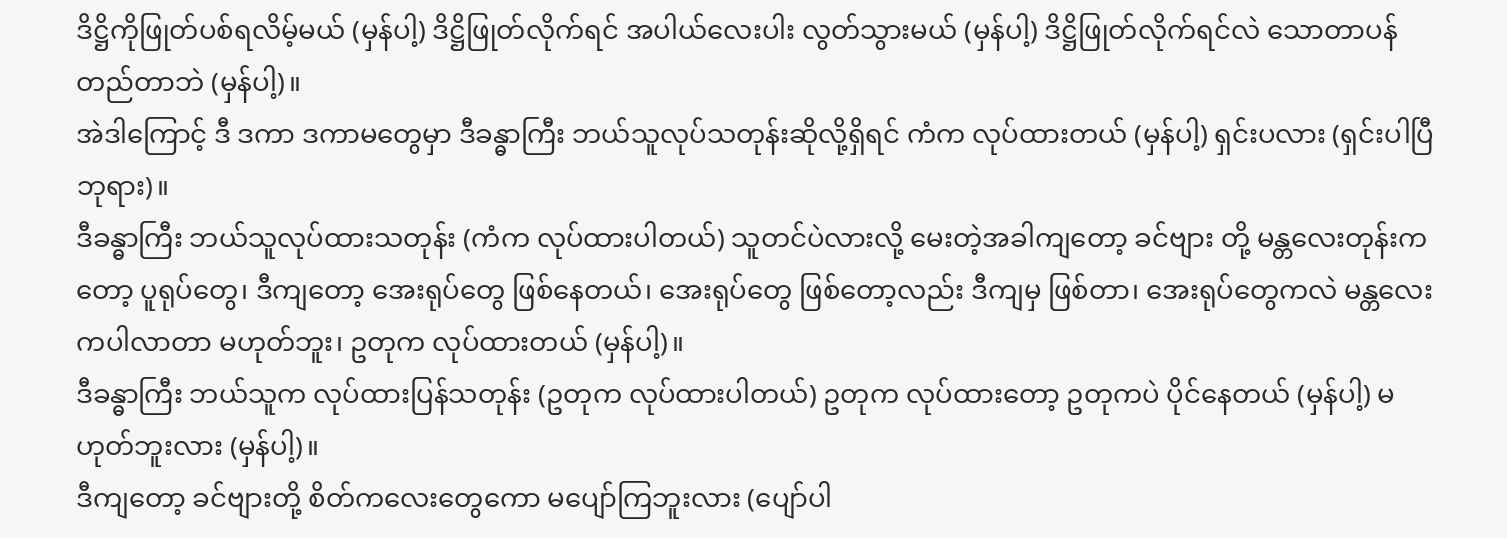ဒိဋ္ဌိကိုဖြုတ်ပစ်ရလိမ့်မယ် (မှန်ပါ့) ဒိဋ္ဌိဖြုတ်လိုက်ရင် အပါယ်လေးပါး လွတ်သွားမယ် (မှန်ပါ့) ဒိဋ္ဌိဖြုတ်လိုက်ရင်လဲ သောတာပန်တည်တာဘဲ (မှန်ပါ့)။
အဲဒါကြောင့် ဒီ ဒကာ ဒကာမတွေမှာ ဒီခန္ဓာကြီး ဘယ်သူလုပ်သတုန်းဆိုလို့ရှိရင် ကံက လုပ်ထားတယ် (မှန်ပါ့) ရှင်းပလား (ရှင်းပါပြီ ဘုရား)။
ဒီခန္ဓာကြီး ဘယ်သူလုပ်ထားသတုန်း (ကံက လုပ်ထားပါတယ်) သူတင်ပဲလားလို့ မေးတဲ့အခါကျတော့ ခင်ဗျား တို့ မန္တလေးတုန်းကတော့ ပူရုပ်တွေ၊ ဒီကျတော့ အေးရုပ်တွေ ဖြစ်နေတယ်၊ အေးရုပ်တွေ ဖြစ်တော့လည်း ဒီကျမှ ဖြစ်တာ၊ အေးရုပ်တွေကလဲ မန္တလေးကပါလာတာ မဟုတ်ဘူး၊ ဥတုက လုပ်ထားတယ် (မှန်ပါ့)။
ဒီခန္ဓာကြီး ဘယ်သူက လုပ်ထားပြန်သတုန်း (ဥတုက လုပ်ထားပါတယ်) ဥတုက လုပ်ထားတော့ ဥတုကပဲ ပိုင်နေတယ် (မှန်ပါ့) မဟုတ်ဘူးလား (မှန်ပါ့)။
ဒီကျတော့ ခင်ဗျားတို့ စိတ်ကလေးတွေကော မပျော်ကြဘူးလား (ပျော်ပါ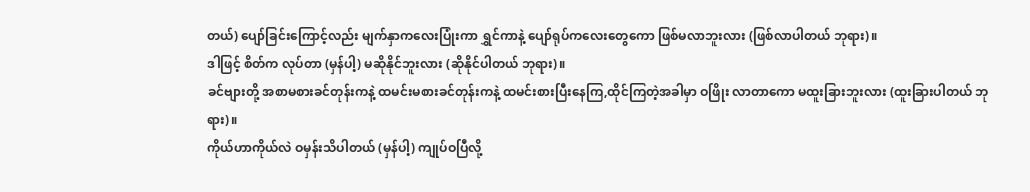တယ်) ပျော်ခြင်းကြောင့်လည်း မျက်နှာကလေးပြုံးကာ ရွှင်ကာနဲ့ ပျော်ရုပ်ကလေးတွေကော ဖြစ်မလာဘူးလား (ဖြစ်လာပါတယ် ဘုရား)။
ဒါဖြင့် စိတ်က လုပ်တာ (မှန်ပါ့) မဆိုနိုင်ဘူးလား (ဆိုနိုင်ပါတယ် ဘုရား)။
ခင်ဗျားတို့ အစာမစားခင်တုန်းကနဲ့ ထမင်းမစားခင်တုန်းကနဲ့ ထမင်းစားပြီးနေကြ,ထိုင်ကြတဲ့အခါမှာ ဝဖြိုး လာတာကော မထူးခြားဘူးလား (ထူးခြားပါတယ် ဘုရား)။
ကိုယ်ဟာကိုယ်လဲ ဝမှန်းသိပါတယ် (မှန်ပါ့) ကျုပ်ဝပြီလို့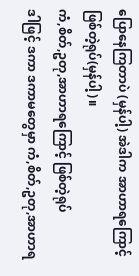ပြောနေကြတာပဲ (မှန်ပါ့) အဲဒါက အာဟာရကြောင့် ဖြစ်တဲ့ရုပ်(မှန်ပါ့)။
ကံ,စိတ်,ဥတု,အာဟာရကြောင့် ဖြစ်တဲ့ရုပ်
ဒါဖြင့် ဒကာ ဒကာမတွေမှာ ကံ,စိတ်,ဥတု,အာဟာရ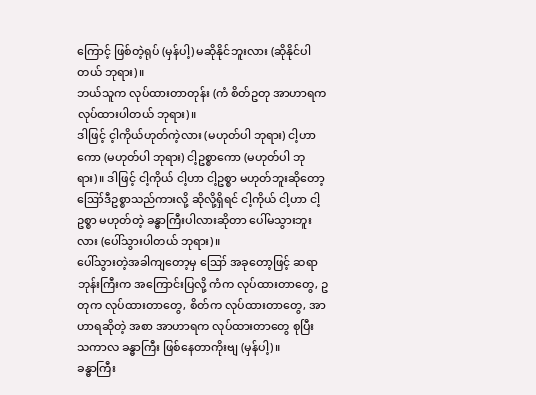ကြောင့် ဖြစ်တဲ့ရုပ် (မှန်ပါ့) မဆိုနိုင်ဘူးလား (ဆိုနိုင်ပါ တယ် ဘုရား)။
ဘယ်သူက လုပ်ထားတာတုန်း (ကံ စိတ်ဥတု အာဟာရက လုပ်ထားပါတယ် ဘုရား)။
ဒါဖြင့် င့ါကိုယ်ဟုတ်ကဲ့လား (မဟုတ်ပါ ဘုရား) ငါ့ဟာကော (မဟုတ်ပါ ဘုရား) ငါ့ဥစ္စာကော (မဟုတ်ပါ ဘုရား)။ ဒါဖြင့် ငါ့ကိုယ် ငါ့ဟာ ငါ့ဥစ္စာ မဟုတ်ဘူးဆိုတော့ ဪဒီဥစ္စာသည်ကားလို့ ဆိုလို့ရှိရင် ငါ့ကိုယ် ငါ့ဟာ ငါ့ဥစ္စာ မဟုတ်တဲ့ ခန္ဓာကြီးပါလားဆိုတာ ပေါ်မသွားဘူးလား (ပေါ်သွားပါတယ် ဘုရား)။
ပေါ်သွားတဲ့အခါကျတော့မှ ဪ အခုတော့ဖြင့် ဆရာဘုန်းကြီးက အကြောင်းပြလို့ ကံက လုပ်ထားတာတွေ, ဥတုက လုပ်ထားတာတွေ, စိတ်က လုပ်ထားတာတွေ, အာဟာရဆိုတဲ့ အစာ အာဟာရက လုပ်ထားတာတွေ စုပြီး သကာလ ခန္ဓာကြီး ဖြစ်နေတာကိုးဗျ (မှန်ပါ့)။
ခန္ဓာကြီး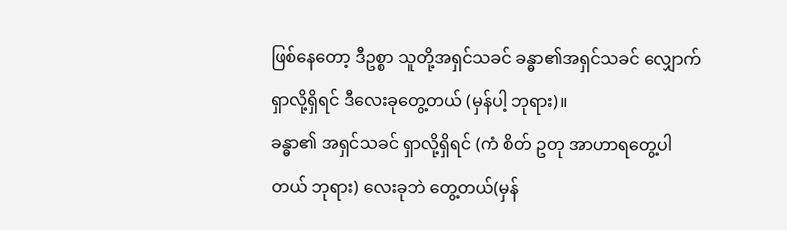ဖြစ်နေတော့ ဒီဥစ္စာ သူတို့အရှင်သခင် ခန္ဓာ၏အရှင်သခင် လျှောက်ရှာလို့ရှိရင် ဒီလေးခုတွေ့တယ် (မှန်ပါ့ ဘုရား)။
ခန္ဓာ၏ အရှင်သခင် ရှာလို့ရှိရင် (ကံ စိတ် ဥတု အာဟာရတွေ့ပါတယ် ဘုရား) လေးခုဘဲ တွေ့တယ်(မှန်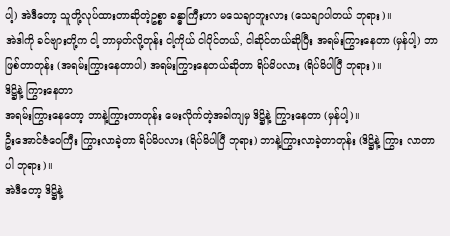ပါ့) အဲဒီတော့ သူတို့လုပ်ထားတာဆိုတဲ့ဥစ္စာ ခန္ဓာကြီးဟာ မသေချာဘူးလား (သေချာပါတယ် ဘုရား)။
အဲဒါကို ခင်ဗျားတို့က ငါ့ ဘာမှတ်လို့တုန်း ငါ့ကိုယ် ငါပိုင်တယ်, ငါဆိုင်တယ်ဆိုပြီး အရမ်းကြွားနေတာ (မှန်ပါ့) ဘာဖြစ်တာတုန်း (အရမ်းကြွားနေတာပါ) အရမ်းကြွားနေတယ်ဆိုတာ ရိပ်မိပလား (ရိပ်မိပါပြီ ဘုရား)။
ဒိဋ္ဌိနဲ့ ကြွားနေတာ
အရမ်းကြွားနေတော့ ဘာနဲ့ကြွားတာတုန်း မေးလိုက်တဲ့အခါကျမှ ဒိဋ္ဌိနဲ့ ကြွားနေတာ (မှန်ပါ့)။
ဦးအောင်ဇံဝေကြီး ကြွားလာခဲ့တာ ရိပ်မိပလား (ရိပ်မိပါပြီ ဘုရား) ဘာနဲ့ကြွားလာခဲ့တာတုန်း (ဒိဋ္ဌိနဲ့ ကြွား လာတာပါ ဘုရား)။
အဲဒီတော့ ဒိဋ္ဌိနဲ့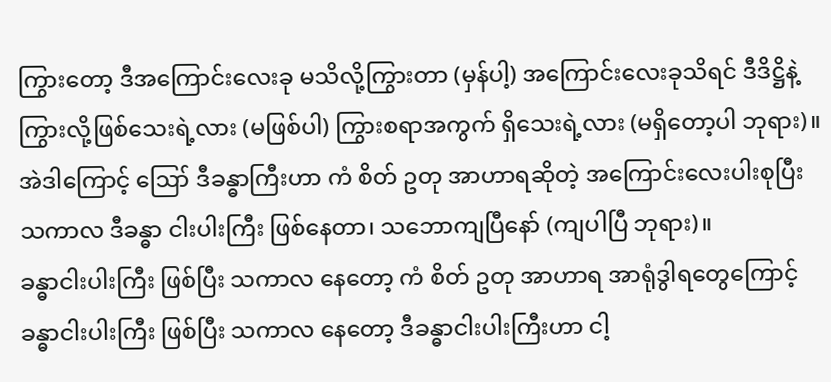ကြွားတော့ ဒီအကြောင်းလေးခု မသိလို့ကြွားတာ (မှန်ပါ့) အကြောင်းလေးခုသိရင် ဒီဒိဋ္ဌိနဲ့ ကြွားလို့ဖြစ်သေးရဲ့လား (မဖြစ်ပါ) ကြွားစရာအကွက် ရှိသေးရဲ့လား (မရှိတော့ပါ ဘုရား)။
အဲဒါကြောင့် ဪ ဒီခန္ဓာကြီးဟာ ကံ စိတ် ဥတု အာဟာရဆိုတဲ့ အကြောင်းလေးပါးစုပြီး သကာလ ဒီခန္ဓာ ငါးပါးကြီး ဖြစ်နေတာ၊ သဘောကျပြီနော် (ကျပါပြီ ဘုရား)။
ခန္ဓာငါးပါးကြီး ဖြစ်ပြီး သကာလ နေတော့ ကံ စိတ် ဥတု အာဟာရ အာရုံဒွါရတွေကြောင့် ခန္ဓာငါးပါးကြီး ဖြစ်ပြီး သကာလ နေတော့ ဒီခန္ဓာငါးပါးကြီးဟာ ငါ့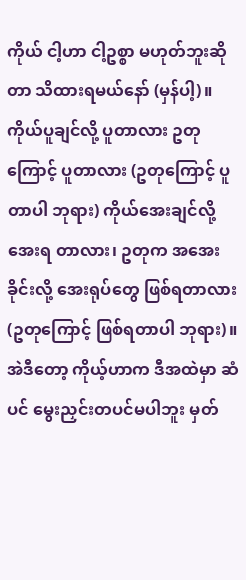ကိုယ် ငါ့ဟာ ငါ့ဥစ္စာ မဟုတ်ဘူးဆိုတာ သိထားရမယ်နော် (မှန်ပါ့)။
ကိုယ်ပူချင်လို့ ပူတာလား ဥတုကြောင့် ပူတာလား (ဥတုကြောင့် ပူတာပါ ဘုရား) ကိုယ်အေးချင်လို့ အေးရ တာလား၊ ဥတုက အအေးခိုင်းလို့ အေးရုပ်တွေ ဖြစ်ရတာလား (ဥတုကြောင့် ဖြစ်ရတာပါ ဘုရား)။
အဲဒီတော့ ကိုယ့်ဟာက ဒီအထဲမှာ ဆံပင် မွေးညှင်းတပင်မပါဘူး မှတ်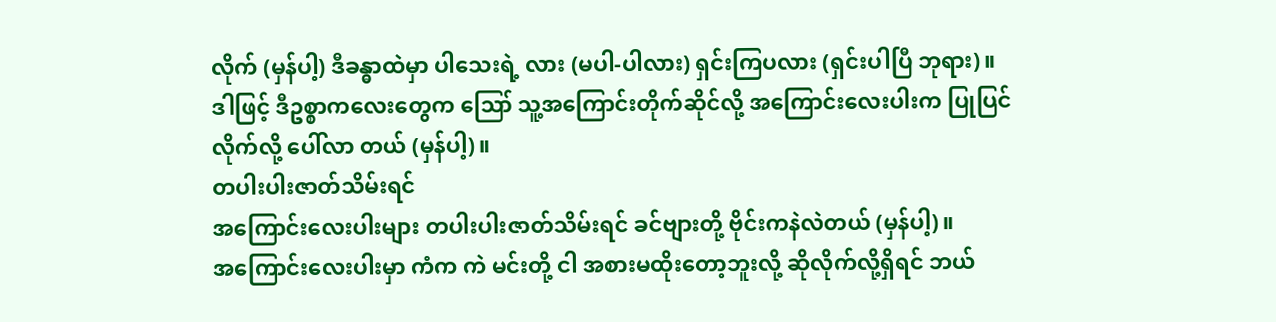လိုက် (မှန်ပါ့) ဒီခန္ဓာထဲမှာ ပါသေးရဲ့ လား (မပါ-ပါလား) ရှင်းကြပလား (ရှင်းပါပြီ ဘုရား)။
ဒါဖြင့် ဒီဥစ္စာကလေးတွေက ဪ သူ့အကြောင်းတိုက်ဆိုင်လို့ အကြောင်းလေးပါးက ပြုပြင်လိုက်လို့ ပေါ်လာ တယ် (မှန်ပါ့)။
တပါးပါးဇာတ်သိမ်းရင်
အကြောင်းလေးပါးများ တပါးပါးဇာတ်သိမ်းရင် ခင်ဗျားတို့ ဗိုင်းကနဲလဲတယ် (မှန်ပါ့)။
အကြောင်းလေးပါးမှာ ကံက ကဲ မင်းတို့ ငါ အစားမထိုးတော့ဘူးလို့ ဆိုလိုက်လို့ရှိရင် ဘယ်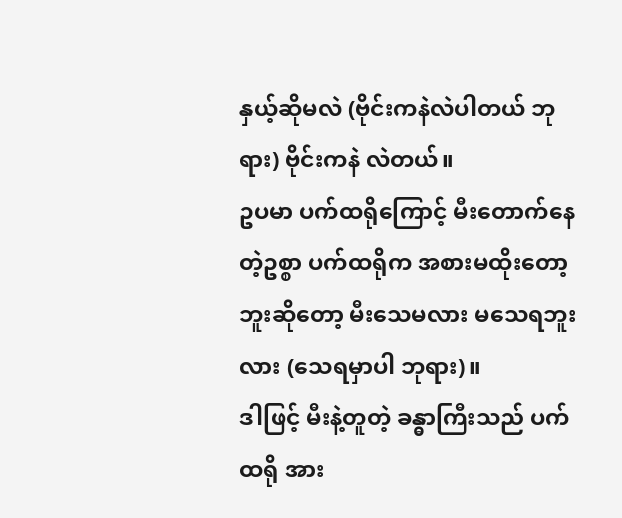နှယ့်ဆိုမလဲ (ဗိုင်းကနဲလဲပါတယ် ဘုရား) ဗိုင်းကနဲ လဲတယ်။
ဥပမာ ပက်ထရိုကြောင့် မီးတောက်နေတဲ့ဥစ္စာ ပက်ထရိုက အစားမထိုးတော့ဘူးဆိုတော့ မီးသေမလား မသေရဘူးလား (သေရမှာပါ ဘုရား)။
ဒါဖြင့် မီးနဲ့တူတဲ့ ခန္ဓာကြီးသည် ပက်ထရို အား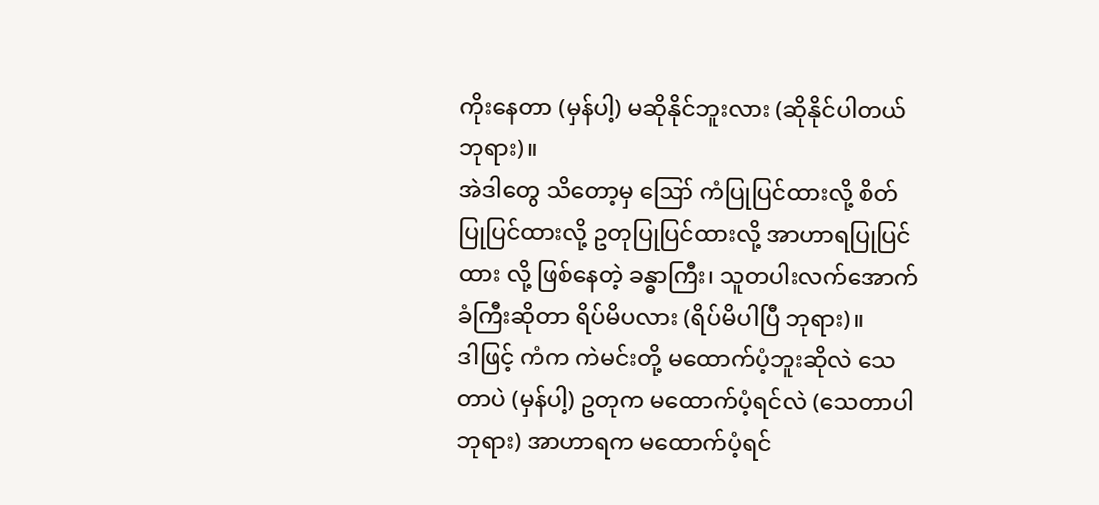ကိုးနေတာ (မှန်ပါ့) မဆိုနိုင်ဘူးလား (ဆိုနိုင်ပါတယ် ဘုရား)။
အဲဒါတွေ သိတော့မှ ဪ ကံပြုပြင်ထားလို့ စိတ်ပြုပြင်ထားလို့ ဥတုပြုပြင်ထားလို့ အာဟာရပြုပြင်ထား လို့ ဖြစ်နေတဲ့ ခန္ဓာကြီး၊ သူတပါးလက်အောက်ခံကြီးဆိုတာ ရိပ်မိပလား (ရိပ်မိပါပြီ ဘုရား)။
ဒါဖြင့် ကံက ကဲမင်းတို့ မထောက်ပံ့ဘူးဆိုလဲ သေတာပဲ (မှန်ပါ့) ဥတုက မထောက်ပံ့ရင်လဲ (သေတာပါ ဘုရား) အာဟာရက မထောက်ပံ့ရင်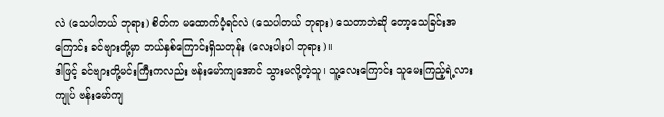လဲ (သေပါတယ် ဘုရား) စိတ်က မထောက်ပံ့ရင်လဲ (သေပါတယ် ဘုရား) သေတာဘဲဆို တော့သေခြင်းအကြောင်း ခင်ဗျားတို့မှာ ဘယ်နှစ်ကြောင်းရှိသတုန်း (လေးပါးပါ ဘုရား)။
ဒါဖြင့် ခင်ဗျားတို့မင်းကြီးကလည်း ဗန်းမော်ကျအောင် သွားမလို့တဲ့သူ၊ သူ့လေးကြောင်း သူမေးကြည့်ရဲ့လား ကျုပ် ဗန်းမော်ကျ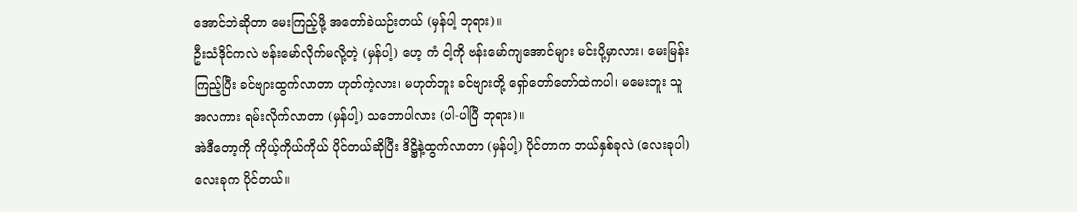အောင်ဘဲဆိုတာ မေးကြည့်ဖို့ အတော်ခဲယဉ်းတယ် (မှန်ပါ့ ဘုရား)။
ဦးသံဒိုင်ကလဲ ဗန်းမော်လိုက်မလို့တဲ့ (မှန်ပါ့) ဟေ့ ကံ ငါ့ကို ဗန်းမော်ကျအောင်များ မင်းပို့မှာလား၊ မေးမြန်း ကြည့်ပြီး ခင်ဗျားထွက်လာတာ ဟုတ်ကဲ့လား၊ မဟုတ်ဘူး ခင်ဗျားတို့ ရှော်တော်တော်ထဲကပါ၊ မမေးဘူး သူ အလကား ရမ်းလိုက်လာတာ (မှန်ပါ့) သဘောပါလား (ပါ-ပါပြီ ဘုရား)။
အဲဒီတော့ကို ကိုယ့်ကိုယ်ကိုယ် ပိုင်တယ်ဆိုပြီး ဒိဋ္ဌိနဲ့ထွက်လာတာ (မှန်ပါ့) ပိုင်တာက ဘယ်နှစ်ခုလဲ (လေးခုပါ) လေးခုက ပိုင်တယ်။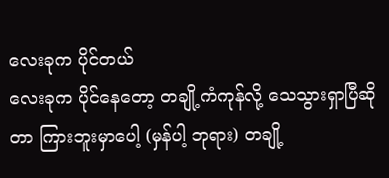လေးခုက ပိုင်တယ်
လေးခုက ပိုင်နေတော့ တချို့ကံကုန်လို့ သေသွားရှာပြီဆိုတာ ကြားဘူးမှာပေါ့ (မှန်ပါ့ ဘုရား) တချို့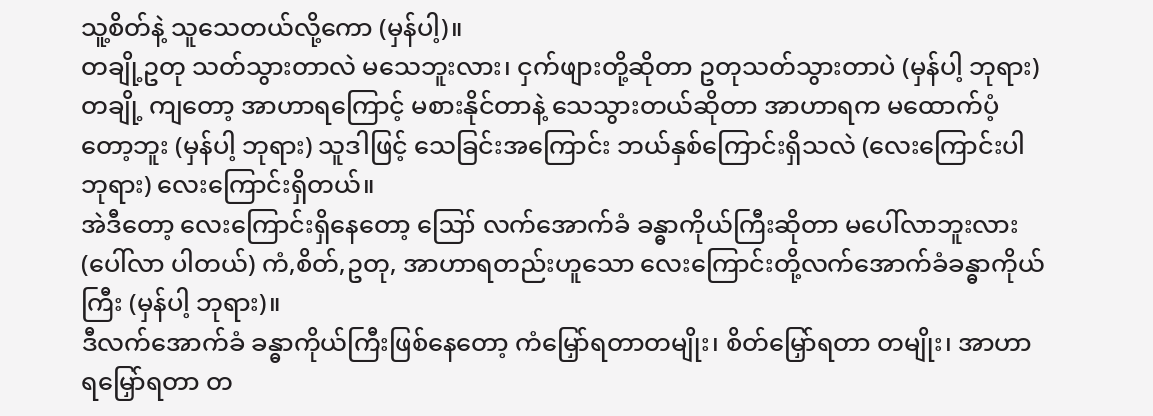သူ့စိတ်နဲ့ သူသေတယ်လို့ကော (မှန်ပါ့)။
တချို့ဥတု သတ်သွားတာလဲ မသေဘူးလား၊ ငှက်ဖျားတို့ဆိုတာ ဥတုသတ်သွားတာပဲ (မှန်ပါ့ ဘုရား) တချို့ ကျတော့ အာဟာရကြောင့် မစားနိုင်တာနဲ့ သေသွားတယ်ဆိုတာ အာဟာရက မထောက်ပံ့တော့ဘူး (မှန်ပါ့ ဘုရား) သူဒါဖြင့် သေခြင်းအကြောင်း ဘယ်နှစ်ကြောင်းရှိသလဲ (လေးကြောင်းပါ ဘုရား) လေးကြောင်းရှိတယ်။
အဲဒီတော့ လေးကြောင်းရှိနေတော့ ဪ လက်အောက်ခံ ခန္ဓာကိုယ်ကြီးဆိုတာ မပေါ်လာဘူးလား (ပေါ်လာ ပါတယ်) ကံ,စိတ်,ဥတု, အာဟာရတည်းဟူသော လေးကြောင်းတို့လက်အောက်ခံခန္ဓာကိုယ်ကြီး (မှန်ပါ့ ဘုရား)။
ဒီလက်အောက်ခံ ခန္ဓာကိုယ်ကြီးဖြစ်နေတော့ ကံမြှော်ရတာတမျိုး၊ စိတ်မြှော်ရတာ တမျိုး၊ အာဟာရမြှော်ရတာ တ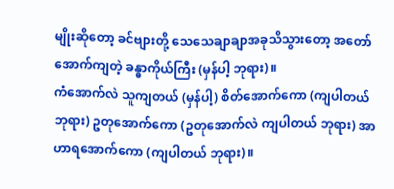မျိုးဆိုတော့ ခင်ဗျားတို့ သေသေချာချာအခုသိသွားတော့ အတော်အောက်ကျတဲ့ ခန္ဓာကိုယ်ကြီး (မှန်ပါ့ ဘုရား)။
ကံအောက်လဲ သူကျတယ် (မှန်ပါ့) စိတ်အောက်ကော (ကျပါတယ် ဘုရား) ဥတုအောက်ကော (ဥတုအောက်လဲ ကျပါတယ် ဘုရား) အာဟာရအောက်ကော (ကျပါတယ် ဘုရား)။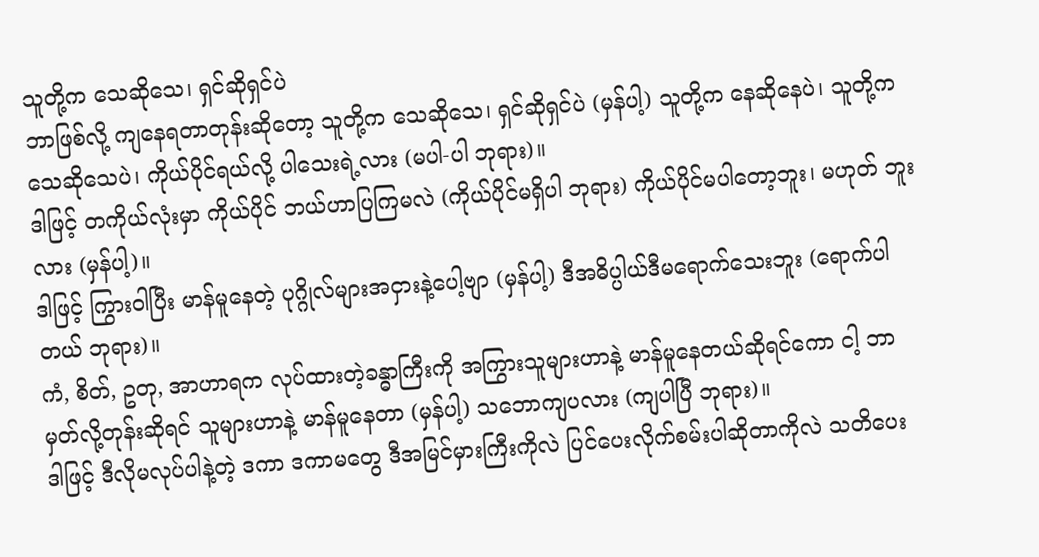သူတို့က သေဆိုသေ၊ ရှင်ဆိုရှင်ပဲ
ဘာဖြစ်လို့ ကျနေရတာတုန်းဆိုတော့ သူတို့က သေဆိုသေ၊ ရှင်ဆိုရှင်ပဲ (မှန်ပါ့) သူတို့က နေဆိုနေပဲ၊ သူတို့က သေဆိုသေပဲ၊ ကိုယ်ပိုင်ရယ်လို့ ပါသေးရဲ့လား (မပါ-ပါ ဘုရား)။
ဒါဖြင့် တကိုယ်လုံးမှာ ကိုယ်ပိုင် ဘယ်ဟာပြကြမလဲ (ကိုယ်ပိုင်မရှိပါ ဘုရား) ကိုယ်ပိုင်မပါတော့ဘူး၊ မဟုတ် ဘူးလား (မှန်ပါ့)။
ဒါဖြင့် ကြွားဝါပြီး မာန်မူနေတဲ့ ပုဂ္ဂိုလ်များအငှားနဲ့ပေါ့ဗျာ (မှန်ပါ့) ဒီအဓိပ္ပါယ်ဒီမရောက်သေးဘူး (ရောက်ပါ တယ် ဘုရား)။
ကံ, စိတ်, ဥတု, အာဟာရက လုပ်ထားတဲ့ခန္ဓာကြီးကို အကြွားသူများဟာနဲ့ မာန်မူနေတယ်ဆိုရင်ကော ငါ့ ဘာမှတ်လို့တုန်းဆိုရင် သူများဟာနဲ့ မာန်မူနေတာ (မှန်ပါ့) သဘောကျပလား (ကျပါပြီ ဘုရား)။
ဒါဖြင့် ဒီလိုမလုပ်ပါနဲ့တဲ့ ဒကာ ဒကာမတွေ ဒီအမြင်မှားကြီးကိုလဲ ပြင်ပေးလိုက်စမ်းပါဆိုတာကိုလဲ သတိပေး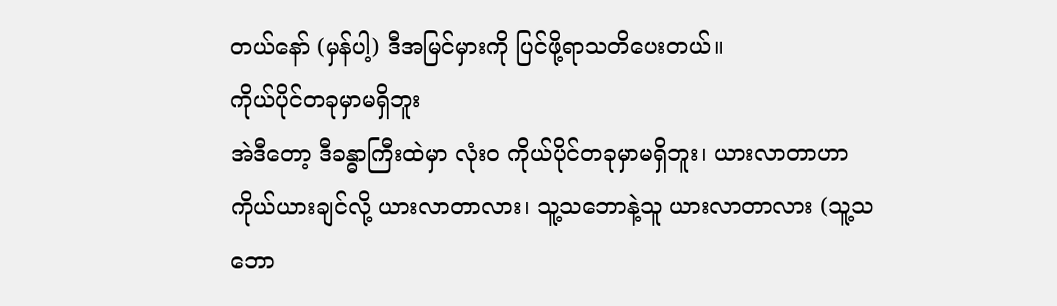တယ်နော် (မှန်ပါ့) ဒီအမြင်မှားကို ပြင်ဖို့ရာသတိပေးတယ်။
ကိုယ်ပိုင်တခုမှာမရှိဘူး
အဲဒီတော့ ဒီခန္ဓာကြီးထဲမှာ လုံးဝ ကိုယ်ပိုင်တခုမှာမရှိဘူး၊ ယားလာတာဟာ ကိုယ်ယားချင်လို့ ယားလာတာလား၊ သူ့သဘောနဲ့သူ ယားလာတာလား (သူ့သဘော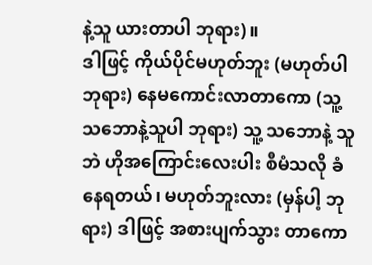နဲ့သူ ယားတာပါ ဘုရား)။
ဒါဖြင့် ကိုယ်ပိုင်မဟုတ်ဘူး (မဟုတ်ပါ ဘုရား) နေမကောင်းလာတာကော (သူ့သဘောနဲ့သူပါ ဘုရား) သူ့ သဘောနဲ့ သူဘဲ ဟိုအကြောင်းလေးပါး စီမံသလို ခံနေရတယ်၊ မဟုတ်ဘူးလား (မှန်ပါ့ ဘုရား) ဒါဖြင့် အစားပျက်သွား တာကော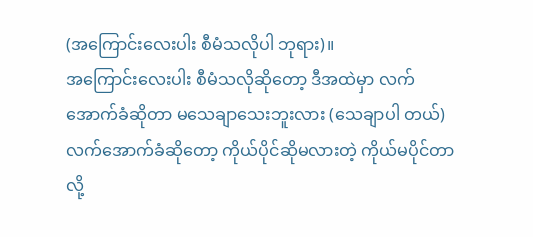(အကြောင်းလေးပါး စီမံသလိုပါ ဘုရား)။
အကြောင်းလေးပါး စီမံသလိုဆိုတော့ ဒီအထဲမှာ လက်အောက်ခံဆိုတာ မသေချာသေးဘူးလား (သေချာပါ တယ်) လက်အောက်ခံဆိုတော့ ကိုယ်ပိုင်ဆိုမလားတဲ့ ကိုယ်မပိုင်တာလို့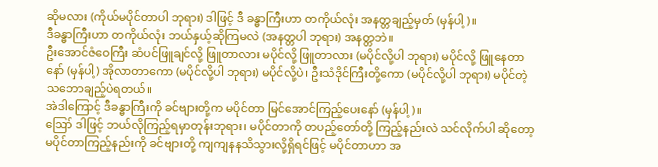ဆိုမလား (ကိုယ်မပိုင်တာပါ ဘုရား) ဒါဖြင့် ဒီ ခန္ဓာကြီးဟာ တကိုယ်လုံး အနတ္တချည့်မှတ် (မှန်ပါ့)။
ဒီခန္ဓာကြီးဟာ တကိုယ်လုံး ဘယ်နှယ့်ဆိုကြမလဲ (အနတ္တပါ ဘုရား) အနတ္တဘဲ။
ဦးအောင်ဇံဝေကြီး ဆံပင်ဖြူချင်လို့ ဖြူတာလား မပိုင်လို့ ဖြူတာလား (မပိုင်လို့ပါ ဘုရား) မပိုင်လို့ ဖြူနေတာ နော် (မှန်ပါ့) အိုလာတာကော (မပိုင်လို့ပါ ဘုရား) မပိုင်လို့ပဲ၊ ဦးသံဒိုင်ကြီးတို့ကော (မပိုင်လို့ပါ ဘုရား) မပိုင်တဲ့ သဘောချည့်ပဲရတယ်။
အဲဒါကြောင့် ဒီခန္ဓာကြီးကို ခင်ဗျားတို့က မပိုင်တာ မြင်အောင်ကြည့်ပေးနော် (မှန်ပါ့)။
ဪ ဒါဖြင့် ဘယ်လိုကြည့်ရမှာတုန်းဘုရား၊ မပိုင်တာကို တပည့်တော်တို့ ကြည့်နည်းလဲ သင်လိုက်ပါ ဆိုတော့ မပိုင်တာကြည့်နည်းကို ခင်ဗျားတို့ ကျကျနနသိသွားလို့ရှိရင်ဖြင့် မပိုင်တာဟာ အ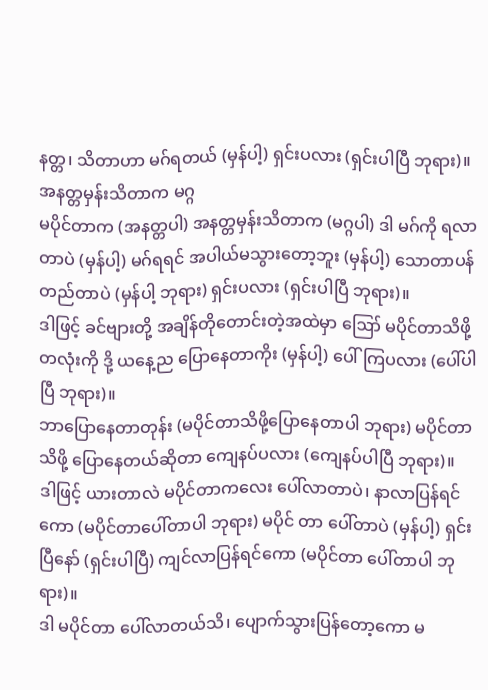နတ္တ၊ သိတာဟာ မဂ်ရတယ် (မှန်ပါ့) ရှင်းပလား (ရှင်းပါပြီ ဘုရား)။
အနတ္တမှန်းသိတာက မဂ္ဂ
မပိုင်တာက (အနတ္တပါ) အနတ္တမှန်းသိတာက (မဂ္ဂပါ) ဒါ မဂ်ကို ရလာတာပဲ (မှန်ပါ့) မဂ်ရရင် အပါယ်မသွားတော့ဘူး (မှန်ပါ့) သောတာပန်တည်တာပဲ (မှန်ပါ့ ဘုရား) ရှင်းပလား (ရှင်းပါပြီ ဘုရား)။
ဒါဖြင့် ခင်ဗျားတို့ အချိန်တိုတောင်းတဲ့အထဲမှာ ဪ မပိုင်တာသိဖို့တလုံးကို ဒို့ ယနေ့ည ပြောနေတာကိုး (မှန်ပါ့) ပေါ်ကြပလား (ပေါ်ပါပြီ ဘုရား)။
ဘာပြောနေတာတုန်း (မပိုင်တာသိဖို့ပြောနေတာပါ ဘုရား) မပိုင်တာသိဖို့ ပြောနေတယ်ဆိုတာ ကျေနပ်ပလား (ကျေနပ်ပါပြီ ဘုရား)။
ဒါဖြင့် ယားတာလဲ မပိုင်တာကလေး ပေါ်လာတာပဲ၊ နာလာပြန်ရင်ကော (မပိုင်တာပေါ်တာပါ ဘုရား) မပိုင် တာ ပေါ်တာပဲ (မှန်ပါ့) ရှင်းပြီနော် (ရှင်းပါပြီ) ကျင်လာပြန်ရင်ကော (မပိုင်တာ ပေါ်တာပါ ဘုရား)။
ဒါ မပိုင်တာ ပေါ်လာတယ်သိ၊ ပျောက်သွားပြန်တော့ကော မ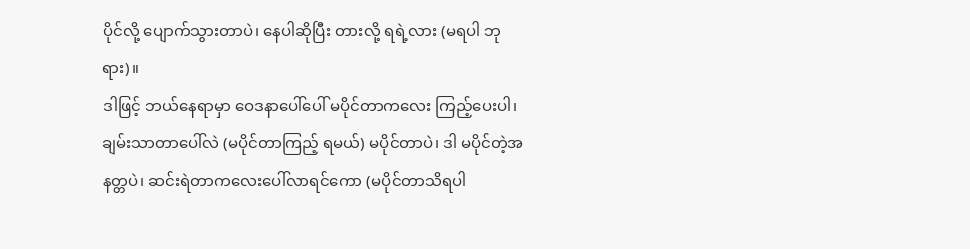ပိုင်လို့ ပျောက်သွားတာပဲ၊ နေပါဆိုပြီး တားလို့ ရရဲ့လား (မရပါ ဘုရား)။
ဒါဖြင့် ဘယ်နေရာမှာ ဝေဒနာပေါ်ပေါ် မပိုင်တာကလေး ကြည့်ပေးပါ၊ ချမ်းသာတာပေါ်လဲ (မပိုင်တာကြည့် ရမယ်) မပိုင်တာပဲ၊ ဒါ မပိုင်တဲ့အနတ္တပဲ၊ ဆင်းရဲတာကလေးပေါ်လာရင်ကော (မပိုင်တာသိရပါ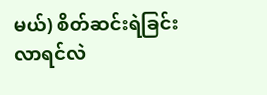မယ်) စိတ်ဆင်းရဲခြင်း လာရင်လဲ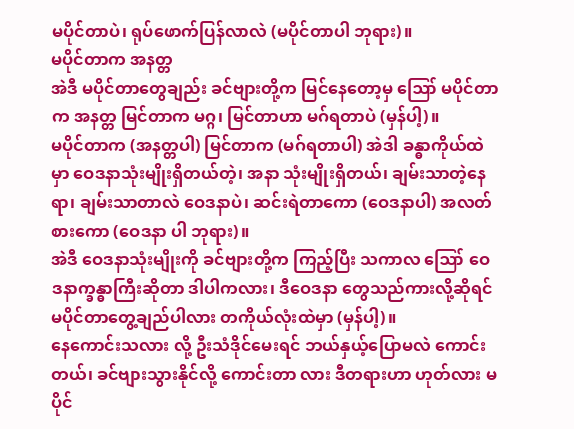မပိုင်တာပဲ၊ ရုပ်ဖောက်ပြန်လာလဲ (မပိုင်တာပါ ဘုရား)။
မပိုင်တာက အနတ္တ
အဲဒီ မပိုင်တာတွေချည်း ခင်ဗျားတို့က မြင်နေတော့မှ ဪ မပိုင်တာက အနတ္တ မြင်တာက မဂ္ဂ၊ မြင်တာဟာ မဂ်ရတာပဲ (မှန်ပါ့)။
မပိုင်တာက (အနတ္တပါ) မြင်တာက (မဂ်ရတာပါ) အဲဒါ ခန္ဓာကိုယ်ထဲမှာ ဝေဒနာသုံးမျိုးရှိတယ်တဲ့၊ အနာ သုံးမျိုးရှိတယ်၊ ချမ်းသာတဲ့နေရာ၊ ချမ်းသာတာလဲ ဝေဒနာပဲ၊ ဆင်းရဲတာကော (ဝေဒနာပါ) အလတ်စားကော (ဝေဒနာ ပါ ဘုရား)။
အဲဒီ ဝေဒနာသုံးမျိုးကို ခင်ဗျားတို့က ကြည့်ပြီး သကာလ ဪ ဝေဒနာက္ခန္ဓာကြီးဆိုတာ ဒါပါကလား၊ ဒီဝေဒနာ တွေသည်ကားလို့ဆိုရင် မပိုင်တာတွေ့ချည်ပါလား တကိုယ်လုံးထဲမှာ (မှန်ပါ့)။
နေကောင်းသလား လို့ ဦးသံဒိုင်မေးရင် ဘယ်နှယ့်ပြောမလဲ ကောင်းတယ်၊ ခင်ဗျားသွားနိုင်လို့ ကောင်းတာ လား ဒီတရားဟာ ဟုတ်လား မပိုင်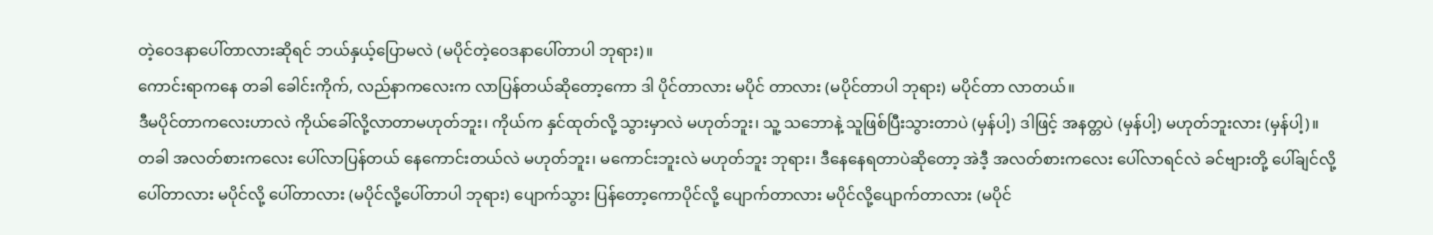တဲ့ဝေဒနာပေါ်တာလားဆိုရင် ဘယ်နှယ့်ပြောမလဲ (မပိုင်တဲ့ဝေဒနာပေါ်တာပါ ဘုရား)။
ကောင်းရာကနေ တခါ ခေါင်းကိုက်, လည်နာကလေးက လာပြန်တယ်ဆိုတော့ကော ဒါ ပိုင်တာလား မပိုင် တာလား (မပိုင်တာပါ ဘုရား) မပိုင်တာ လာတယ်။
ဒီမပိုင်တာကလေးဟာလဲ ကိုယ်ခေါ်လို့လာတာမဟုတ်ဘူး၊ ကိုယ်က နှင်ထုတ်လို့ သွားမှာလဲ မဟုတ်ဘူး၊ သူ့ သဘောနဲ့ သူဖြစ်ပြီးသွားတာပဲ (မှန်ပါ့) ဒါဖြင့် အနတ္တပဲ (မှန်ပါ့) မဟုတ်ဘူးလား (မှန်ပါ့)။
တခါ အလတ်စားကလေး ပေါ်လာပြန်တယ် နေကောင်းတယ်လဲ မဟုတ်ဘူး၊ မကောင်းဘူးလဲ မဟုတ်ဘူး ဘုရား၊ ဒီနေနေရတာပဲဆိုတော့ အဲဒီ့ အလတ်စားကလေး ပေါ်လာရင်လဲ ခင်ဗျားတို့ ပေါ်ချင်လို့ ပေါ်တာလား မပိုင်လို့ ပေါ်တာလား (မပိုင်လို့ပေါ်တာပါ ဘုရား) ပျောက်သွား ပြန်တော့ကောပိုင်လို့ ပျောက်တာလား မပိုင်လို့ပျောက်တာလား (မပိုင်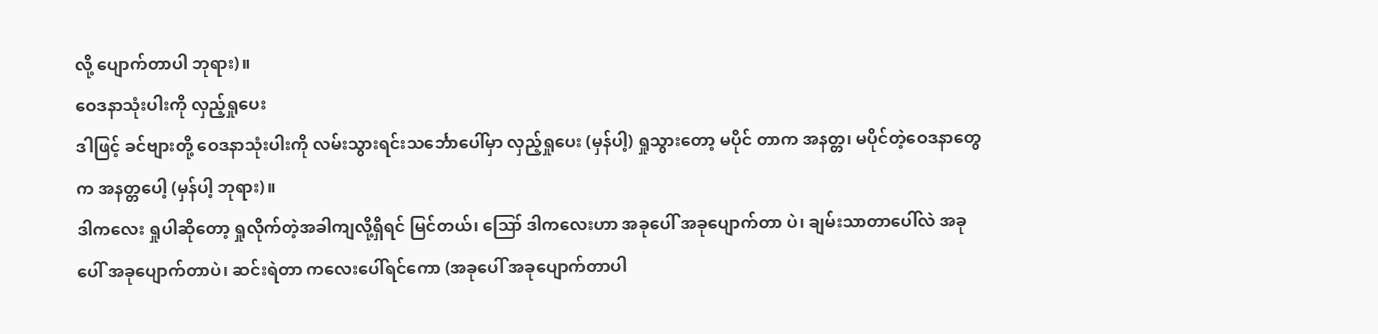လို့ ပျောက်တာပါ ဘုရား)။
ဝေဒနာသုံးပါးကို လှည့်ရှုပေး
ဒါဖြင့် ခင်ဗျားတို့ ဝေဒနာသုံးပါးကို လမ်းသွားရင်းသင်္ဘောပေါ်မှာ လှည့်ရှုပေး (မှန်ပါ့) ရှုသွားတော့ မပိုင် တာက အနတ္တ၊ မပိုင်တဲ့ဝေဒနာတွေက အနတ္တပေါ့ (မှန်ပါ့ ဘုရား)။
ဒါကလေး ရှုပါဆိုတော့ ရှုလိုက်တဲ့အခါကျလို့ရှိရင် မြင်တယ်၊ ဪ ဒါကလေးဟာ အခုပေါ် အခုပျောက်တာ ပဲ၊ ချမ်းသာတာပေါ်လဲ အခုပေါ် အခုပျောက်တာပဲ၊ ဆင်းရဲတာ ကလေးပေါ်ရင်ကော (အခုပေါ် အခုပျောက်တာပါ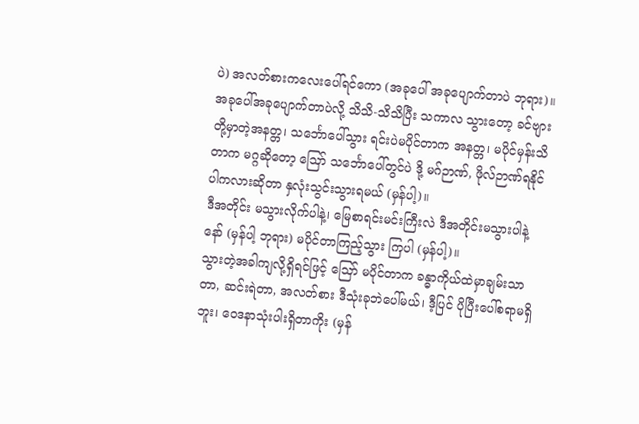ပဲ) အလတ်စားကလေးပေါ်ရင်ကော (အခုပေါ် အခုပျောက်တာပဲ ဘုရား)။
အခုပေါ်အခုပျောက်တာပဲလို့ သိသိ-သိသိပြီး သကာလ သွားတော့ ခင်ဗျားတို့မှာတဲ့အနတ္တ၊ သင်္ဘောပေါ်သွား ရင်းပဲမပိုင်တာက အနတ္တ၊ မပိုင်မှန်းသိတာက မဂ္ဂဆိုတော့ ဪ သင်္ဘောပေါ်တွင်ပဲ ဒို့ မဂ်ဉာဏ်, ဖိုလ်ဉာဏ်ရနိုင် ပါကလားဆိုတာ နှလုံးသွင်းသွားရမယ် (မှန်ပါ့)။
ဒီအတိုင်း မသွားလိုက်ပါနဲ့၊ မြေစာရင်းမင်းကြီးလဲ ဒီအတိုင်းမသွားပါနဲ့နော် (မှန်ပါ့ ဘုရား) မပိုင်တာကြည့်သွား ကြပါ (မှန်ပါ့)။
သွားတဲ့အခါကျလို့ရှိရင်ဖြင့် ဪ မပိုင်တာက ခန္ဓာကိုယ်ထဲမှာချမ်းသာတာ, ဆင်းရဲတာ, အလတ်စား ဒီသုံးခုဘဲပေါ်မယ်၊ ဒီ့ပြင် ပိုပြီးပေါ်စရာမရှိဘူး၊ ဝေဒနာသုံးပါးရှိတာကိုး (မှန်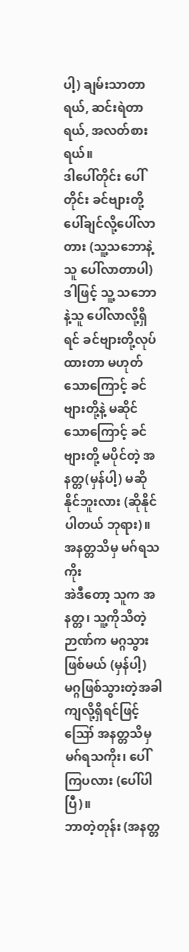ပါ့) ချမ်းသာတာရယ်, ဆင်းရဲတာရယ်, အလတ်စားရယ်။
ဒါပေါ်တိုင်း ပေါ်တိုင်း ခင်ဗျားတို့ ပေါ်ချင်လို့ပေါ်လာတား (သူ့သဘောနဲ့သူ ပေါ်လာတာပါ) ဒါဖြင့် သူ့ သဘောနဲ့သူ ပေါ်လာလို့ရှိရင် ခင်ဗျားတို့လုပ်ထားတာ မဟုတ်သောကြောင့် ခင်ဗျားတို့နဲ့ မဆိုင်သောကြောင့် ခင်ဗျားတို့ မပိုင်တဲ့ အနတ္တ(မှန်ပါ့) မဆိုနိုင်ဘူးလား (ဆိုနိုင်ပါတယ် ဘုရား)။
အနတ္တသိမှ မဂ်ရသကိုး
အဲဒီတော့ သူက အနတ္တ၊ သူ့ကိုသိတဲ့ဉာဏ်က မဂ္ဂသွားဖြစ်မယ် (မှန်ပါ့) မဂ္ဂဖြစ်သွားတဲ့အခါ ကျလို့ရှိရင်ဖြင့် ဪ အနတ္တသိမှ မဂ်ရသကိုး၊ ပေါ်ကြပလား (ပေါ်ပါပြီ)။
ဘာတဲ့တုန်း (အနတ္တ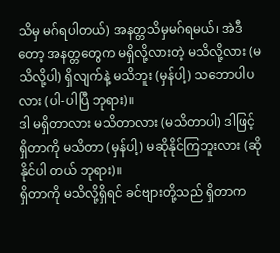သိမှ မဂ်ရပါတယ်) အနတ္တသိမှမဂ်ရမယ်၊ အဲဒီတော့ အနတ္တတွေက မရှိလို့လားတဲ့ မသိလို့လား (မသိလို့ပါ) ရှိလျက်နဲ့ မသိဘူး (မှန်ပါ့) သဘောပါပလား (ပါ-ပါပြီ ဘုရား)။
ဒါ မရှိတာလား မသိတာလား (မသိတာပါ) ဒါဖြင့် ရှိတာကို မသိတာ (မှန်ပါ့) မဆိုနိုင်ကြဘူးလား (ဆိုနိုင်ပါ တယ် ဘုရား)။
ရှိတာကို မသိလို့ရှိရင် ခင်ဗျားတို့သည် ရှိတာက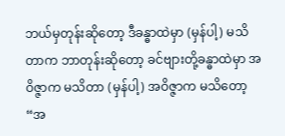ဘယ်မှတုန်းဆိုတော့ ဒီခန္ဓာထဲမှာ (မှန်ပါ့) မသိတာက ဘာတုန်းဆိုတော့ ခင်ဗျားတို့ခန္ဓာထဲမှာ အဝိဇ္ဇာက မသိတာ (မှန်ပါ့) အဝိဇ္ဇာက မသိတော့ “အ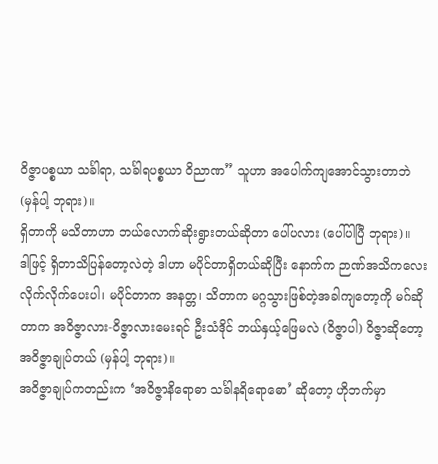ဝိဇ္ဇာပစ္စယာ သင်္ခါရာ, သင်္ခါရပစ္စယာ ဝိညာဏ” သူဟာ အပေါက်ကျအောင်သွားတာဘဲ (မှန်ပါ့ ဘုရား)။
ရှိတာကို မသိတာဟာ ဘယ်လောက်ဆိုးရွားတယ်ဆိုတာ ပေါ်ပလား (ပေါ်ပါပြီ ဘုရား)။
ဒါဖြင့် ရှိတာသိပြန်တော့လဲတဲ့ ဒါဟာ မပိုင်တာရှိတယ်ဆိုပြီး နောက်က ဉာဏ်အသိကလေး လိုက်လိုက်ပေးပါ၊ မပိုင်တာက အနတ္တ၊ သိတာက မဂ္ဂသွားဖြစ်တဲ့အခါကျတော့ကို မဂ်ဆိုတာက အဝိဇ္ဇာလား-ဝိဇ္ဇာလားမေးရင် ဦးသံဒိုင် ဘယ်နှယ့်ဖြေမလဲ (ဝိဇ္ဇာပါ) ဝိဇ္ဇာဆိုတော့ အဝိဇ္ဇာချုပ်တယ် (မှန်ပါ့ ဘုရား)။
အဝိဇ္ဇာချုပ်ကတည်းက ‘အဝိဇ္ဇာနိရောဓာ သင်္ခါနရိရောဓော’ ဆိုတော့ ဟိုဘက်မှာ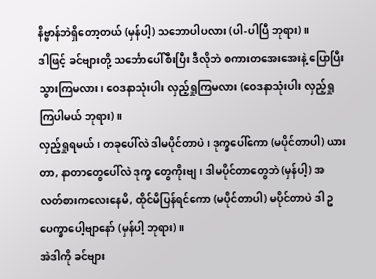နိဗ္ဗာန်ဘဲရှိတော့တယ် (မှန်ပါ့) သဘောပါပလား (ပါ-ပါပြီ ဘုရား)။
ဒါဖြင့် ခင်ဗျားတို့ သင်္ဘောပေါ်စီးပြီး ဒီလိုဘဲ စကားတအေးအေးနဲ့ ပြောပြီးသွားကြမလား၊ ဝေဒနာသုံးပါး လှည့်ရှုကြမလား (ဝေဒနာသုံးပါး လှည့်ရှုကြပါမယ် ဘုရား)။
လှည့်ရှုရမယ်၊ တခုပေါ်လဲ ဒါမပိုင်တာပဲ၊ ဒုက္ခပေါ်ကော (မပိုင်တာပါ) ယားတာ, နာတာတွေပေါ်လဲ ဒုက္ခ တွေကိုးဗျ၊ ဒါမပိုင်တာတွေဘဲ (မှန်ပါ့) အလတ်စားကလေးနေမိ, ထိုင်မိပြန်ရင်ကော (မပိုင်တာပါ) မပိုင်တာပဲ ဒါ ဥပေက္ခာပေါ့ဗျာနော် (မှန်ပါ့ ဘုရား)။
အဲဒါကို ခင်ဗျား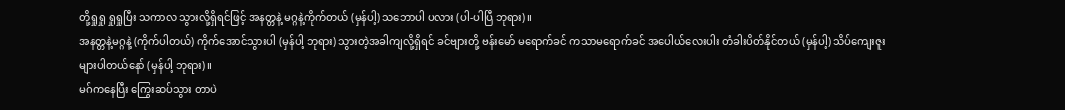တို့ရှုရှု ရှုရှုပြီး သကာလ သွားလို့ရှိရင်ဖြင့် အနတ္တနဲ့ မဂ္ဂနဲ့ကိုက်တယ် (မှန်ပါ့) သဘောပါ ပလား (ပါ-ပါပြီ ဘုရား)။
အနတ္တနဲ့မဂ္ဂနဲ့ (ကိုက်ပါတယ်) ကိုက်အောင်သွားပါ (မှန်ပါ့ ဘုရား) သွားတဲ့အခါကျလို့ရှိရင် ခင်ဗျားတို့ ဗန်းမော် မရောက်ခင် ကသာမရောက်ခင် အပေါယ်လေးပါး တံခါးပိတ်နိုင်တယ် (မှန်ပါ့) သိပ်ကျေးဇူးများပါတယ်နော် (မှန်ပါ့ ဘုရား)။
မဂ်ကနေပြီး ကြွေးဆပ်သွား တာပဲ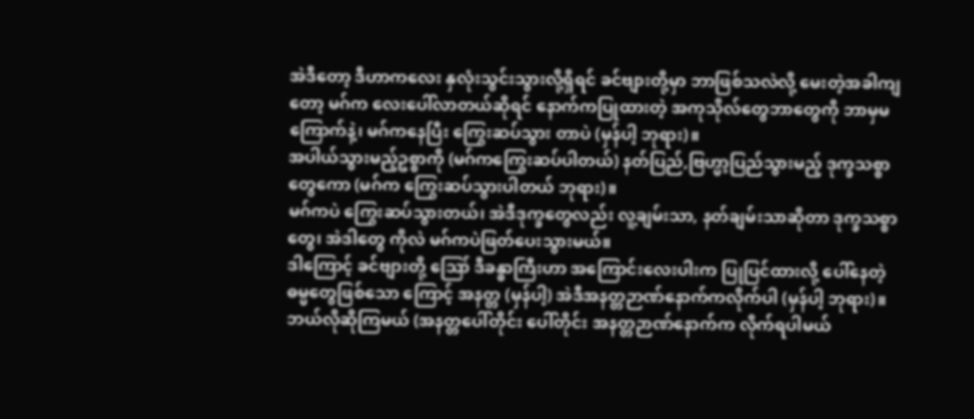အဲဒီတော့ ဒီဟာကလေး နှလုံးသွင်းသွားလို့ရှိရင် ခင်ဗျားတို့မှာ ဘာဖြစ်သလဲလို့ မေးတဲ့အခါကျတော့ မဂ်က လေးပေါ်လာတယ်ဆိုရင် နောက်ကပြုထားတဲ့ အကုသိုလ်တွေဘာတွေကို ဘာမှမကြောက်နဲ့၊ မဂ်ကနေပြီး ကြွေးဆပ်သွား တာပဲ (မှန်ပါ့ ဘုရား)။
အပါယ်သွားမည့်ဥစ္စာကို (မဂ်ကကြွေးဆပ်ပါတယ်) နတ်ပြည်,ဗြဟ္မာ့ပြည်သွားမည့် ဒုက္ခသစ္စာတွေကော (မဂ်က ကြွေးဆပ်သွားပါတယ် ဘုရား)။
မဂ်ကပဲ ကြွေးဆပ်သွားတယ်၊ အဲဒီဒုက္ခတွေလည်း လူ့ချမ်းသာ, နတ်ချမ်းသာဆိုတာ ဒုက္ခသစ္စာတွေ၊ အဲဒါတွေ ကိုလဲ မဂ်ကပဲဖြတ်ပေးသွားမယ်။
ဒါကြောင့် ခင်ဗျားတို့ ဪ ဒီခန္ဓာကြီးဟာ အကြောင်းလေးပါးက ပြုပြင်ထားလို့ ပေါ်နေတဲ့ဓမ္မတွေဖြစ်သော ကြောင့် အနတ္တ (မှန်ပါ့) အဲဒီအနတ္တဉာဏ်နောက်ကလိုက်ပါ (မှန်ပါ့ ဘုရား)။
ဘယ်လိုဆိုကြမယ် (အနတ္တပေါ်တိုင်း ပေါ်တိုင်း အနတ္တဉာဏ်နောက်က လိုက်ရပါမယ်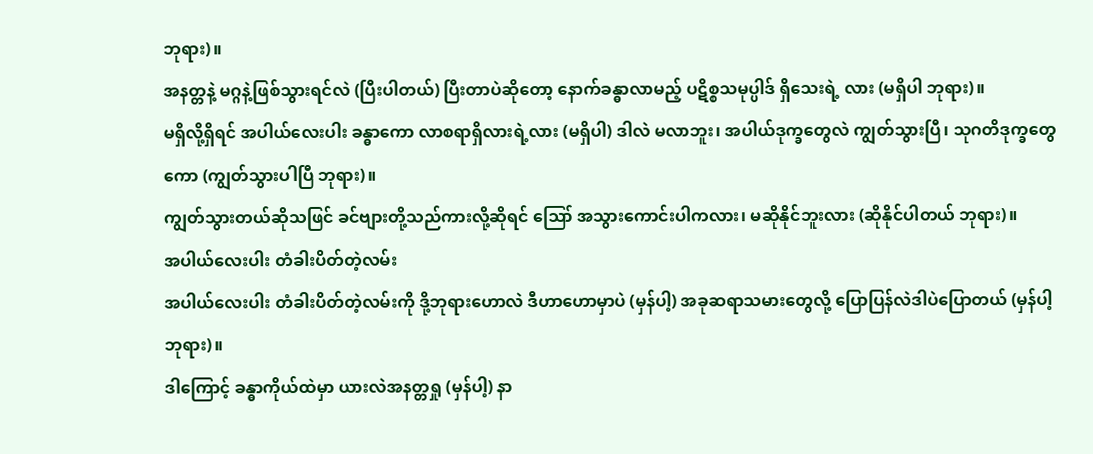ဘုရား)။
အနတ္တနဲ့ မဂ္ဂနဲ့ဖြစ်သွားရင်လဲ (ပြီးပါတယ်) ပြီးတာပဲဆိုတော့ နောက်ခန္ဓာလာမည့် ပဋိစ္စသမုပ္ပါဒ် ရှိသေးရဲ့ လား (မရှိပါ ဘုရား)။
မရှိလို့ရှိရင် အပါယ်လေးပါး ခန္ဓာကော လာစရာရှိလားရဲ့လား (မရှိပါ) ဒါလဲ မလာဘူး၊ အပါယ်ဒုက္ခတွေလဲ ကျွတ်သွားပြီ၊ သုဂတိဒုက္ခတွေကော (ကျွတ်သွားပါပြီ ဘုရား)။
ကျွတ်သွားတယ်ဆိုသဖြင် ခင်ဗျားတို့သည်ကားလို့ဆိုရင် ဪ အသွားကောင်းပါကလား၊ မဆိုနိုင်ဘူးလား (ဆိုနိုင်ပါတယ် ဘုရား)။
အပါယ်လေးပါး တံခါးပိတ်တဲ့လမ်း
အပါယ်လေးပါး တံခါးပိတ်တဲ့လမ်းကို ဒို့ဘုရားဟောလဲ ဒီဟာဟောမှာပဲ (မှန်ပါ့) အခုဆရာသမားတွေလို့ ပြောပြန်လဲဒါပဲပြောတယ် (မှန်ပါ့ ဘုရား)။
ဒါကြောင့် ခန္ဓာကိုယ်ထဲမှာ ယားလဲအနတ္တရှု (မှန်ပါ့) နာ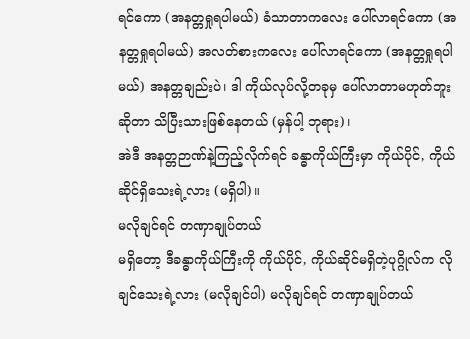ရင်ကော (အနတ္တရှုရပါမယ်) ခံသာတာကလေး ပေါ်လာရင်ကော (အနတ္တရှုရပါမယ်) အလတ်စားကလေး ပေါ်လာရင်ကော (အနတ္တရှုရပါမယ်) အနတ္တချည်းပဲ၊ ဒါ ကိုယ်လုပ်လို့တခုမှ ပေါ်လာတာမဟုတ်ဘူးဆိုတာ သိပြီးသားဖြစ်နေတယ် (မှန်ပါ့ ဘုရား)၊
အဲဒီ အနတ္တဉာဏ်နဲ့ကြည့်လိုက်ရင် ခန္ဓာကိုယ်ကြီးမှာ ကိုယ်ပိုင်, ကိုယ်ဆိုင်ရှိသေးရဲ့လား (မရှိပါ)။
မလိုချင်ရင် တဏှာချုပ်တယ်
မရှိတော့ ဒီခန္ဓာကိုယ်ကြီးကို ကိုယ်ပိုင်, ကိုယ်ဆိုင်မရှိတဲ့ပုဂ္ဂိုလ်က လိုချင်သေးရဲ့လား (မလိုချင်ပါ) မလိုချင်ရင် တဏှာချုပ်တယ်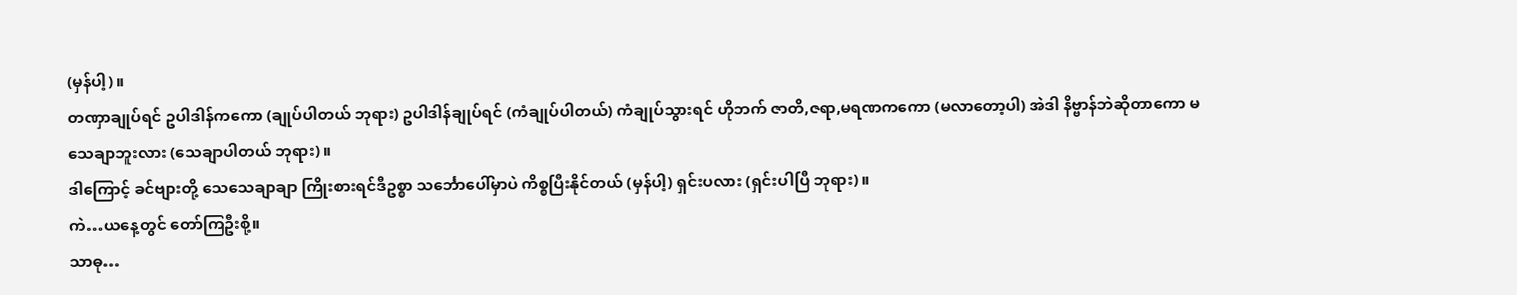(မှန်ပါ့)။
တဏှာချုပ်ရင် ဥပါဒါန်ကကော (ချုပ်ပါတယ် ဘုရား) ဥပါဒါန်ချုပ်ရင် (ကံချုပ်ပါတယ်) ကံချုပ်သွားရင် ဟိုဘက် ဇာတိ,ဇရာ,မရဏကကော (မလာတော့ပါ) အဲဒါ နိဗ္ဗာန်ဘဲဆိုတာကော မသေချာဘူးလား (သေချာပါတယ် ဘုရား)။
ဒါကြောင့် ခင်ဗျားတို့ သေသေချာချာ ကြိုးစားရင်ဒီဥစ္စာ သင်္ဘောပေါ်မှာပဲ ကိစ္စပြီးနိုင်တယ် (မှန်ပါ့) ရှင်းပလား (ရှင်းပါပြီ ဘုရား)။
ကဲ…ယနေ့တွင် တော်ကြဦးစို့။
သာဓု…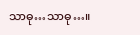သာဓု…သာဓု…။